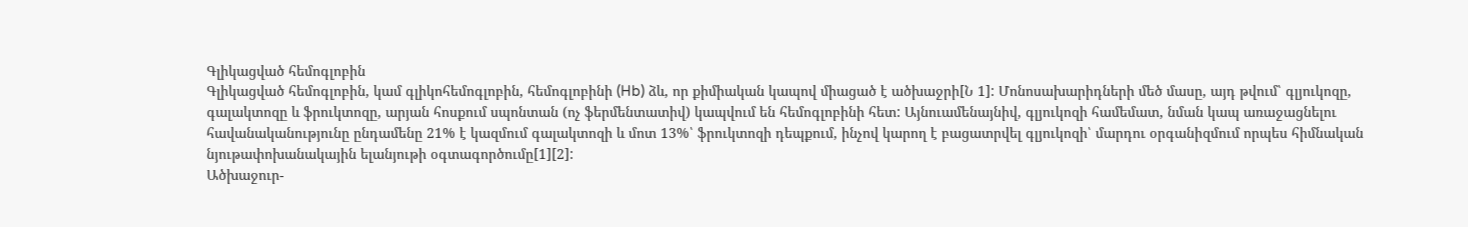Գլիկացված հեմոգլոբին
Գլիկացված հեմոգլոբին, կամ գլիկոհեմոգլոբին, հեմոգլոբինի (Hb) ձև, որ քիմիական կապով միացած է ածխաջրի[Ն 1]: Մոնոսախարիդների մեծ մասը, այդ թվում՝ գլյուկոզը, գալակտոզը և ֆրուկտոզը, արյան հոսքում սպոնտան (ոչ ֆերմենտատիվ) կապվում են հեմոգլոբինի հետ: Այնուամենայնիվ, գլյուկոզի համեմատ, նման կապ առաջացնելու հավանականությունը ընդամենը 21% է կազմում գալակտոզի և մոտ 13%՝ ֆրուկտոզի դեպքում, ինչով կարող է բացատրվել գլյուկոզի՝ մարդու օրգանիզմում որպես հիմնական նյութափոխանակային ելանյութի օգտագործումը[1][2]:
Ածխաջուր-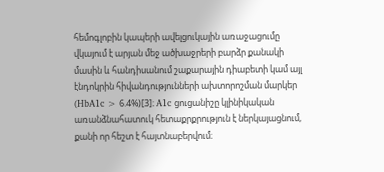հեմոգլոբին կապերի ավելցուկային առաջացումը վկայում է արյան մեջ ածխաջրերի բարձր քանակի մասին և հանդիսանում շաքարային դիաբետի կամ այլ էնդոկրին հիվանդությունների ախտորոշման մարկեր (HbA1c > 6.4%)[3]։ A1c ցուցանիշը կլինիկական առանձնահատուկ հետաքրքրություն է ներկայացնում, քանի որ հեշտ է հայտնաբերվում։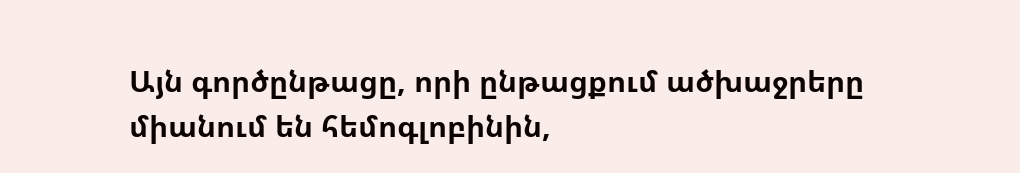Այն գործընթացը, որի ընթացքում ածխաջրերը միանում են հեմոգլոբինին,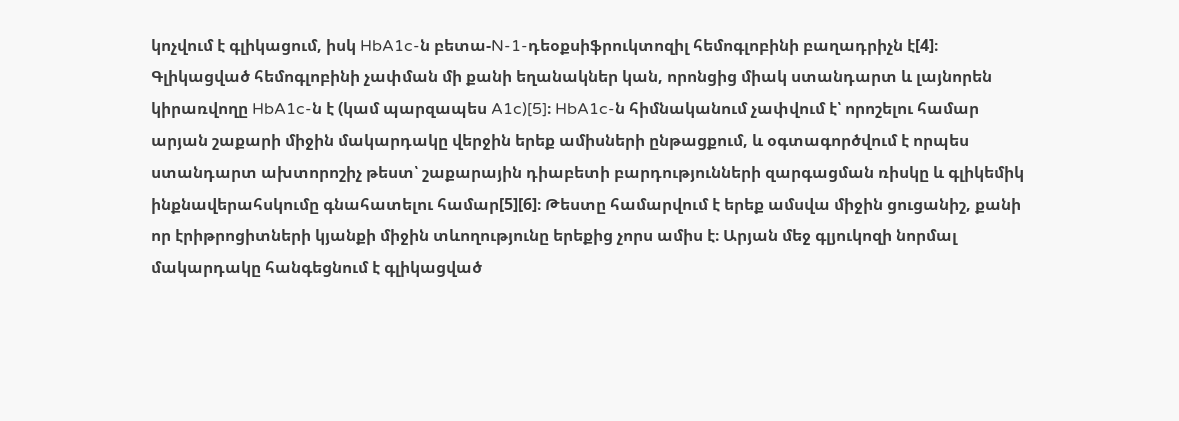կոչվում է գլիկացում, իսկ HbA1c-ն բետա-N-1-դեօքսիֆրուկտոզիլ հեմոգլոբինի բաղադրիչն է[4]։
Գլիկացված հեմոգլոբինի չափման մի քանի եղանակներ կան, որոնցից միակ ստանդարտ և լայնորեն կիրառվողը HbA1c-ն է (կամ պարզապես A1c)[5]։ HbA1c-ն հիմնականում չափվում է՝ որոշելու համար արյան շաքարի միջին մակարդակը վերջին երեք ամիսների ընթացքում, և օգտագործվում է որպես ստանդարտ ախտորոշիչ թեստ՝ շաքարային դիաբետի բարդությունների զարգացման ռիսկը և գլիկեմիկ ինքնավերահսկումը գնահատելու համար[5][6]։ Թեստը համարվում է երեք ամսվա միջին ցուցանիշ, քանի որ էրիթրոցիտների կյանքի միջին տևողությունը երեքից չորս ամիս է։ Արյան մեջ գլյուկոզի նորմալ մակարդակը հանգեցնում է գլիկացված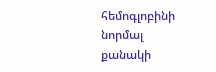հեմոգլոբինի նորմալ քանակի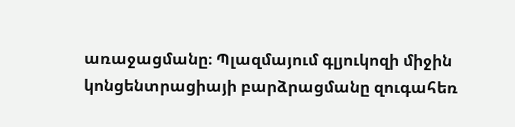առաջացմանը։ Պլազմայում գլյուկոզի միջին կոնցենտրացիայի բարձրացմանը զուգահեռ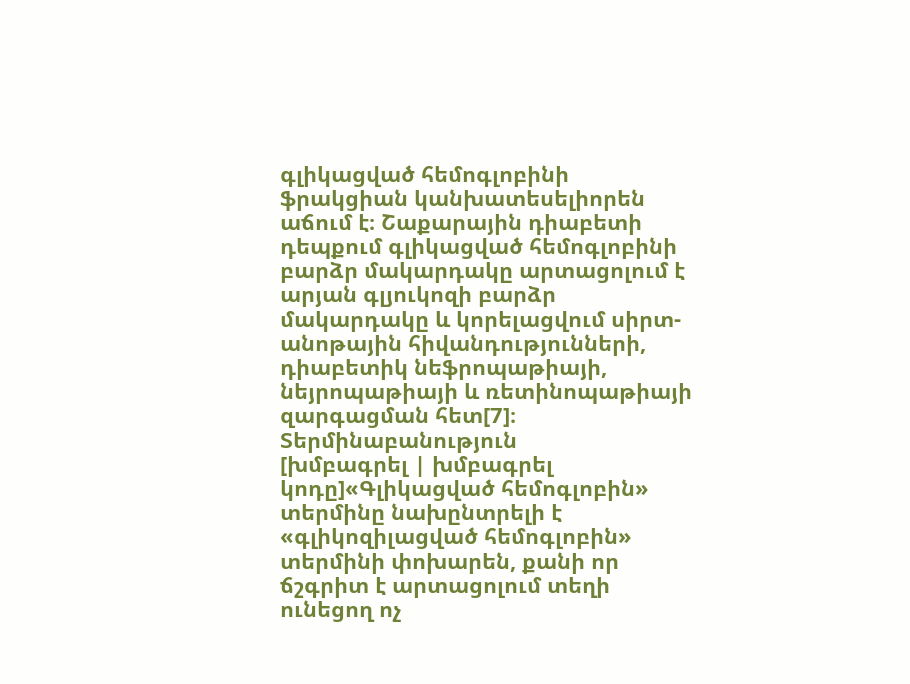գլիկացված հեմոգլոբինի ֆրակցիան կանխատեսելիորեն աճում է։ Շաքարային դիաբետի դեպքում գլիկացված հեմոգլոբինի բարձր մակարդակը արտացոլում է արյան գլյուկոզի բարձր մակարդակը և կորելացվում սիրտ-անոթային հիվանդությունների, դիաբետիկ նեֆրոպաթիայի, նեյրոպաթիայի և ռետինոպաթիայի զարգացման հետ[7]։
Տերմինաբանություն
[խմբագրել | խմբագրել կոդը]«Գլիկացված հեմոգլոբին» տերմինը նախընտրելի է «գլիկոզիլացված հեմոգլոբին» տերմինի փոխարեն, քանի որ ճշգրիտ է արտացոլում տեղի ունեցող ոչ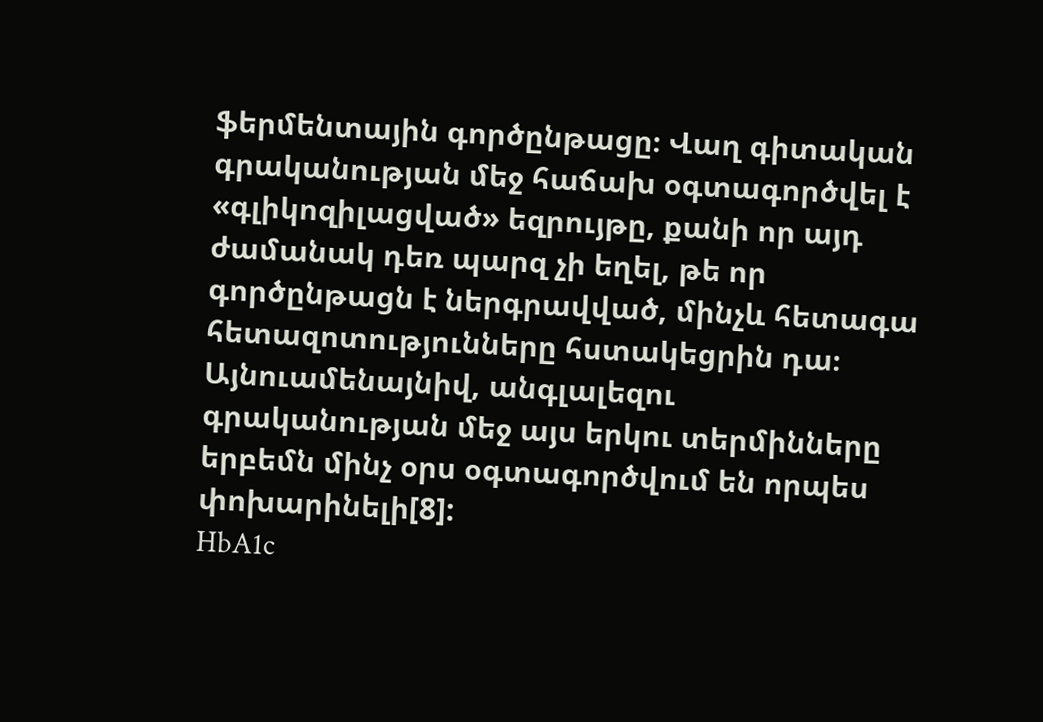ֆերմենտային գործընթացը։ Վաղ գիտական գրականության մեջ հաճախ օգտագործվել է «գլիկոզիլացված» եզրույթը, քանի որ այդ ժամանակ դեռ պարզ չի եղել, թե որ գործընթացն է ներգրավված, մինչև հետագա հետազոտությունները հստակեցրին դա։ Այնուամենայնիվ, անգլալեզու գրականության մեջ այս երկու տերմինները երբեմն մինչ օրս օգտագործվում են որպես փոխարինելի[8]:
HbA1c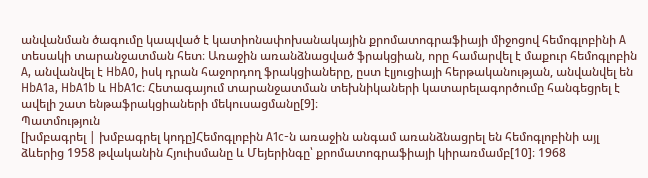անվանման ծագումը կապված է կատիոնափոխանակային քրոմատոգրաֆիայի միջոցով հեմոգլոբինի A տեսակի տարանջատման հետ։ Առաջին առանձնացված ֆրակցիան, որը համարվել է մաքուր հեմոգլոբին A, անվանվել է HbA0, իսկ դրան հաջորդող ֆրակցիաները, ըստ էլյուցիայի հերթականության, անվանվել են HbA1a, HbA1b և HbA1c։ Հետագայում տարանջատման տեխնիկաների կատարելագործումը հանգեցրել է ավելի շատ ենթաֆրակցիաների մեկուսացմանը[9]։
Պատմություն
[խմբագրել | խմբագրել կոդը]Հեմոգլոբին A1c-ն առաջին անգամ առանձնացրել են հեմոգլոբինի այլ ձևերից 1958 թվականին Հյուիսմանը և Մեյերինգը՝ քրոմատոգրաֆիայի կիրառմամբ[10]։ 1968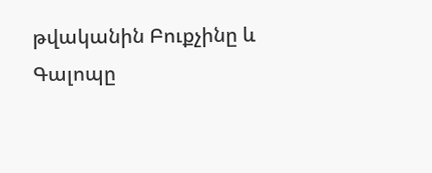թվականին Բուքչինը և Գալոպը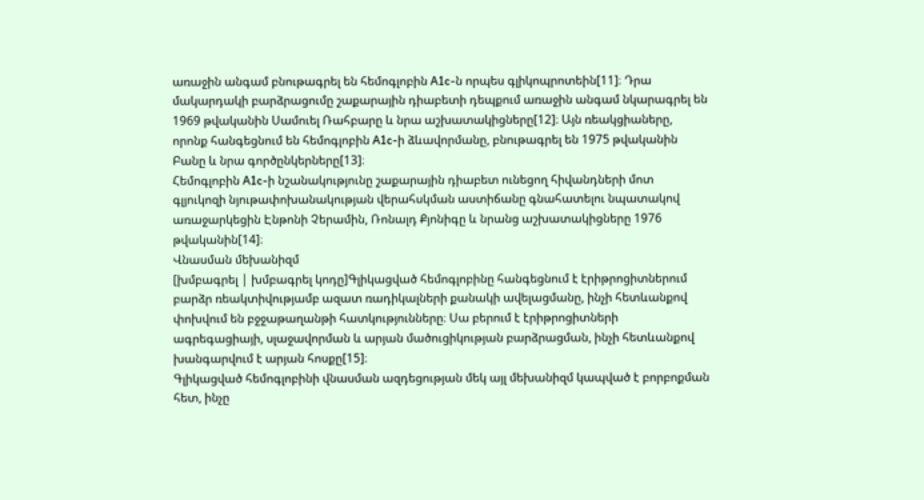առաջին անգամ բնութագրել են հեմոգլոբին A1c-ն որպես գլիկոպրոտեին[11]։ Դրա մակարդակի բարձրացումը շաքարային դիաբետի դեպքում առաջին անգամ նկարագրել են 1969 թվականին Սամուել Ռահբարը և նրա աշխատակիցները[12]։ Այն ռեակցիաները, որոնք հանգեցնում են հեմոգլոբին A1c-ի ձևավորմանը, բնութագրել են 1975 թվականին Բանը և նրա գործընկերները[13]։
Հեմոգլոբին A1c-ի նշանակությունը շաքարային դիաբետ ունեցող հիվանդների մոտ գլյուկոզի նյութափոխանակության վերահսկման աստիճանը գնահատելու նպատակով առաջարկեցին Էնթոնի Չերամին, Ռոնալդ Քյոնիգը և նրանց աշխատակիցները 1976 թվականին[14]։
Վնասման մեխանիզմ
[խմբագրել | խմբագրել կոդը]Գլիկացված հեմոգլոբինը հանգեցնում է էրիթրոցիտներում բարձր ռեակտիվությամբ ազատ ռադիկալների քանակի ավելացմանը, ինչի հետևանքով փոխվում են բջջաթաղանթի հատկությունները։ Սա բերում է էրիթրոցիտների ագրեգացիայի, սլաջավորման և արյան մածուցիկության բարձրացման, ինչի հետևանքով խանգարվում է արյան հոսքը[15]։
Գլիկացված հեմոգլոբինի վնասման ազդեցության մեկ այլ մեխանիզմ կապված է բորբոքման հետ, ինչը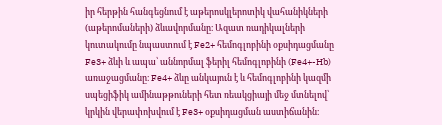իր հերթին հանգեցնում է աթերոսկլերոտիկ վահանիկների (աթերոմաների) ձևավորմանը։ Ազատ ռադիկալների կուտակումը նպաստում է Fe2+ հեմոգլոբինի օքսիդացմանը Fe3+ ձևի և ապա՝ աննորմալ ֆերիլ հեմոգլոբինի (Fe4+-Hb) առաջացմանը։ Fe4+ ձևը անկայուն է և հեմոգլոբինի կազմի սպեցիֆիկ ամինաթթուների հետ ռեակցիայի մեջ մտնելով՝ կրկին վերափոխվում է Fe3+ օքսիդացման աստիճանին։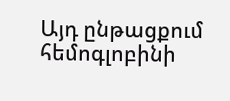Այդ ընթացքում հեմոգլոբինի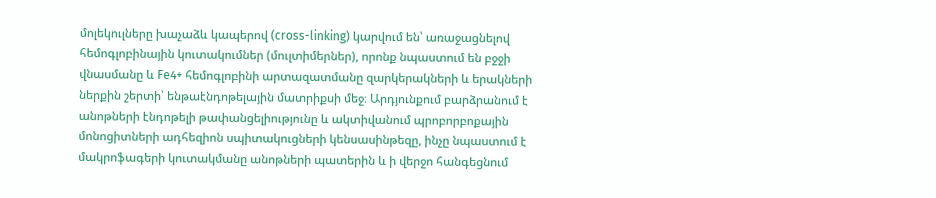մոլեկուլները խաչաձև կապերով (cross-linking) կարվում են՝ առաջացնելով հեմոգլոբինային կուտակումներ (մուլտիմերներ), որոնք նպաստում են բջջի վնասմանը և Fe4+ հեմոգլոբինի արտազատմանը զարկերակների և երակների ներքին շերտի՝ ենթաէնդոթելային մատրիքսի մեջ։ Արդյունքում բարձրանում է անոթների էնդոթելի թափանցելիությունը և ակտիվանում պրոբորբոքային մոնոցիտների ադհեզիոն սպիտակուցների կենսասինթեզը, ինչը նպաստում է մակրոֆագերի կուտակմանը անոթների պատերին և ի վերջո հանգեցնում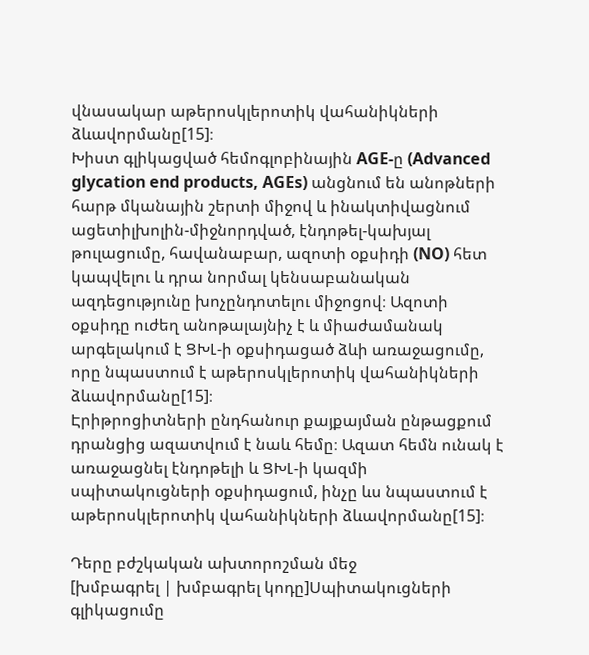վնասակար աթերոսկլերոտիկ վահանիկների ձևավորմանը[15]։
Խիստ գլիկացված հեմոգլոբինային AGE-ը (Advanced glycation end products, AGEs) անցնում են անոթների հարթ մկանային շերտի միջով և ինակտիվացնում ացետիլխոլին-միջնորդված, էնդոթել-կախյալ թուլացումը, հավանաբար, ազոտի օքսիդի (NO) հետ կապվելու և դրա նորմալ կենսաբանական ազդեցությունը խոչընդոտելու միջոցով։ Ազոտի օքսիդը ուժեղ անոթալայնիչ է և միաժամանակ արգելակում է ՑԽԼ-ի օքսիդացած ձևի առաջացումը, որը նպաստում է աթերոսկլերոտիկ վահանիկների ձևավորմանը[15]։
Էրիթրոցիտների ընդհանուր քայքայման ընթացքում դրանցից ազատվում է նաև հեմը։ Ազատ հեմն ունակ է առաջացնել էնդոթելի և ՑԽԼ-ի կազմի սպիտակուցների օքսիդացում, ինչը ևս նպաստում է աթերոսկլերոտիկ վահանիկների ձևավորմանը[15]։

Դերը բժշկական ախտորոշման մեջ
[խմբագրել | խմբագրել կոդը]Սպիտակուցների գլիկացումը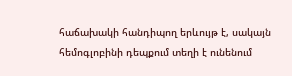հաճախակի հանդիպող երևույթ է, սակայն հեմոգլոբինի դեպքում տեղի է ունենում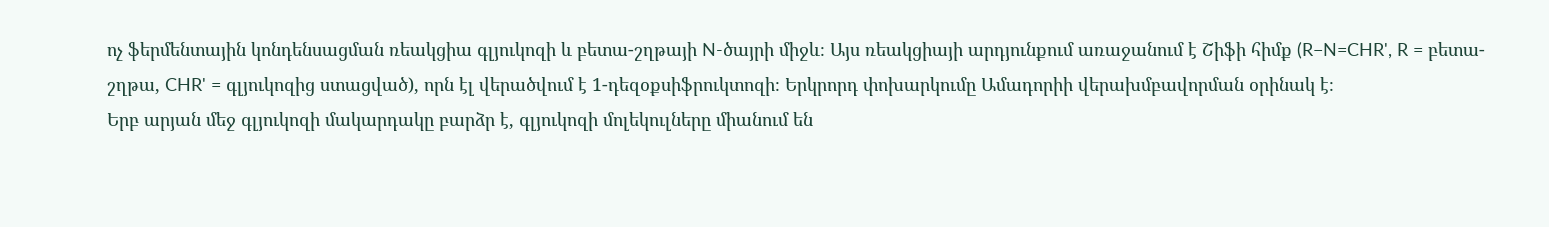ոչ ֆերմենտային կոնդենսացման ռեակցիա գլյուկոզի և բետա-շղթայի N-ծայրի միջև։ Այս ռեակցիայի արդյունքում առաջանում է Շիֆի հիմք (R−N=CHR', R = բետա-շղթա, CHR' = գլյուկոզից ստացված), որն էլ վերածվում է 1-դեզօքսիֆրուկտոզի։ Երկրորդ փոխարկումը Ամադորիի վերախմբավորման օրինակ է։
Երբ արյան մեջ գլյուկոզի մակարդակը բարձր է, գլյուկոզի մոլեկուլները միանում են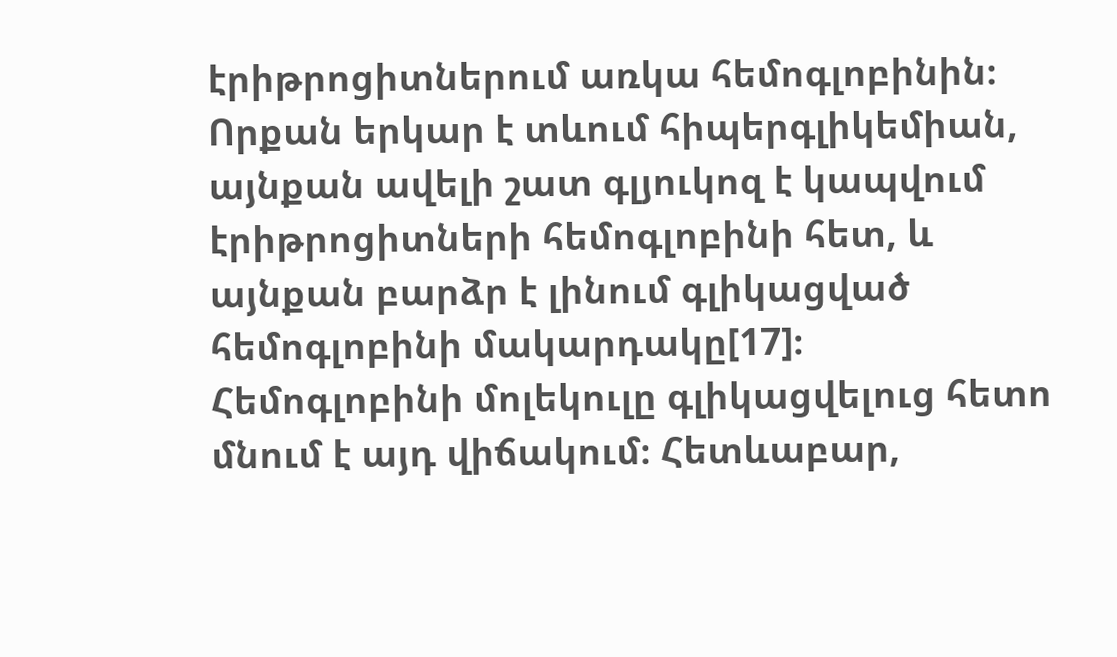էրիթրոցիտներում առկա հեմոգլոբինին։ Որքան երկար է տևում հիպերգլիկեմիան, այնքան ավելի շատ գլյուկոզ է կապվում էրիթրոցիտների հեմոգլոբինի հետ, և այնքան բարձր է լինում գլիկացված հեմոգլոբինի մակարդակը[17]։
Հեմոգլոբինի մոլեկուլը գլիկացվելուց հետո մնում է այդ վիճակում։ Հետևաբար,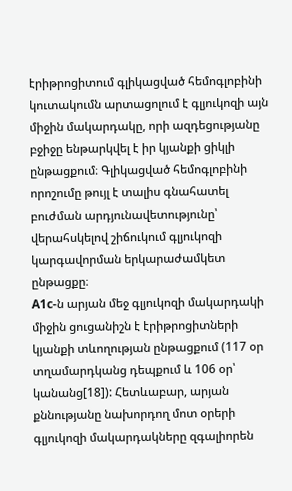էրիթրոցիտում գլիկացված հեմոգլոբինի կուտակումն արտացոլում է գլյուկոզի այն միջին մակարդակը, որի ազդեցությանը բջիջը ենթարկվել է իր կյանքի ցիկլի ընթացքում։ Գլիկացված հեմոգլոբինի որոշումը թույլ է տալիս գնահատել բուժման արդյունավետությունը՝ վերահսկելով շիճուկում գլյուկոզի կարգավորման երկարաժամկետ ընթացքը։
A1c-ն արյան մեջ գլյուկոզի մակարդակի միջին ցուցանիշն է էրիթրոցիտների կյանքի տևողության ընթացքում (117 օր տղամարդկանց դեպքում և 106 օր՝ կանանց[18]): Հետևաբար, արյան քննությանը նախորդող մոտ օրերի գլյուկոզի մակարդակները զգալիորեն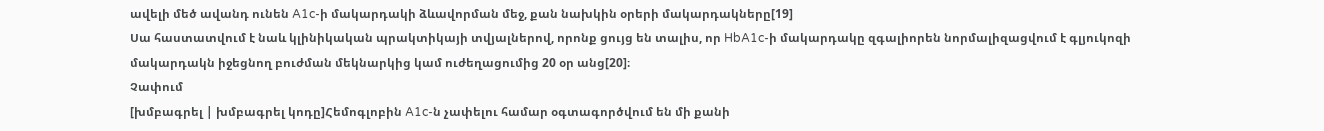ավելի մեծ ավանդ ունեն A1c-ի մակարդակի ձևավորման մեջ, քան նախկին օրերի մակարդակները[19]
Սա հաստատվում է նաև կլինիկական պրակտիկայի տվյալներով, որոնք ցույց են տալիս, որ HbA1c-ի մակարդակը զգալիորեն նորմալիզացվում է գլյուկոզի մակարդակն իջեցնող բուժման մեկնարկից կամ ուժեղացումից 20 օր անց[20]։
Չափում
[խմբագրել | խմբագրել կոդը]Հեմոգլոբին A1c-ն չափելու համար օգտագործվում են մի քանի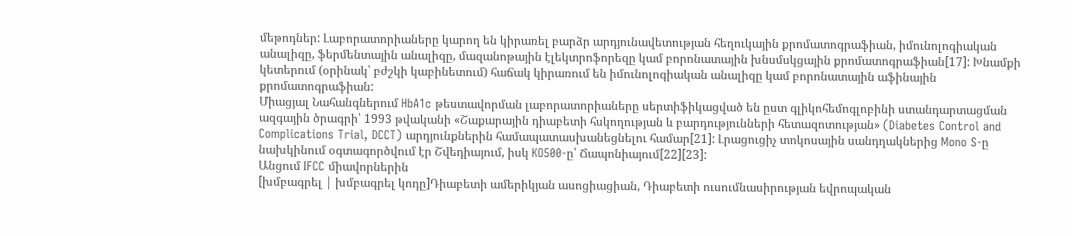մեթոդներ: Լաբորատորիաները կարող են կիրառել բարձր արդյունավետության հեղուկային քրոմատոգրաֆիան, իմունոլոգիական անալիզը, ֆերմենտային անալիզը, մազանոթային էլեկտրոֆորեզը կամ բորոնատային խնսմսկցային քրոմատոգրաֆիան[17]: Խնամքի կետերում (օրինակ՝ բժշկի կաբինետում) հաճակ կիրառում են իմունոլոգիական անալիզը կամ բորոնատային աֆինային քրոմատոգրաֆիան:
Միացյալ Նահանգներում HbA1c թեստավորման լաբորատորիաները սերտիֆիկացված են ըստ գլիկոհեմոգլոբինի ստանդարտացման ազգային ծրագրի՝ 1993 թվականի «Շաքարային դիաբետի հսկողության և բարդությունների հետազոտության» (Diabetes Control and Complications Trial, DCCT) արդյունքներին համապատասխանեցնելու համար[21]: Լրացուցիչ տոկոսային սանդղակներից Mono S-ը նախկինում օգտագործվում էր Շվեդիայում, իսկ KO500-ը՝ Ճապոնիայում[22][23]:
Անցում IFCC միավորներին
[խմբագրել | խմբագրել կոդը]Դիաբետի ամերիկյան ասոցիացիան, Դիաբետի ուսումնասիրության եվրոպական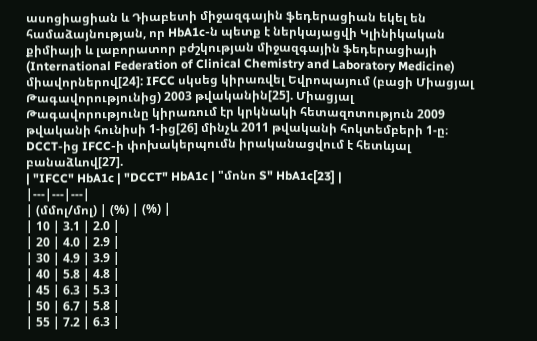ասոցիացիան և Դիաբետի միջազգային ֆեդերացիան եկել են համաձայնության, որ HbA1c-ն պետք է ներկայացվի Կլինիկական քիմիայի և լաբորատոր բժշկության միջազգային ֆեդերացիայի (International Federation of Clinical Chemistry and Laboratory Medicine) միավորներով[24]: IFCC սկսեց կիրառվել Եվրոպայում (բացի Միացյալ Թագավորությունից) 2003 թվականին[25]. Միացյալ Թագավորությունը կիրառում էր կրկնակի հետազոտություն 2009 թվականի հունիսի 1-ից[26] մինչև 2011 թվականի հոկտեմբերի 1-ը։
DCCT-ից IFCC-ի փոխակերպումն իրականացվում է հետևյալ բանաձևով[27].
| "IFCC" HbA1c | "DCCT" HbA1c | "մոնո S" HbA1c[23] |
|---|---|---|
| (մմոլ/մոլ) | (%) | (%) |
| 10 | 3.1 | 2.0 |
| 20 | 4.0 | 2.9 |
| 30 | 4.9 | 3.9 |
| 40 | 5.8 | 4.8 |
| 45 | 6.3 | 5.3 |
| 50 | 6.7 | 5.8 |
| 55 | 7.2 | 6.3 |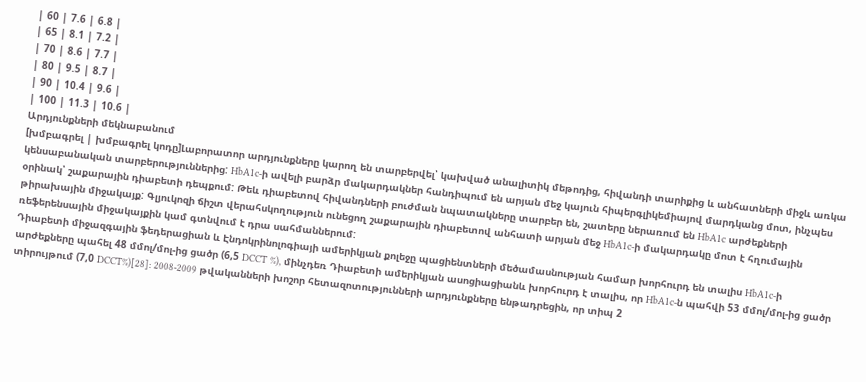| 60 | 7.6 | 6.8 |
| 65 | 8.1 | 7.2 |
| 70 | 8.6 | 7.7 |
| 80 | 9.5 | 8.7 |
| 90 | 10.4 | 9.6 |
| 100 | 11.3 | 10.6 |
Արդյունքների մեկնաբանում
[խմբագրել | խմբագրել կոդը]Լաբորատոր արդյունքները կարող են տարբերվել՝ կախված անալիտիկ մեթոդից, հիվանդի տարիքից և անհատների միջև առկա կենսաբանական տարբերություններից: HbA1c-ի ավելի բարձր մակարդակներ հանդիպում են արյան մեջ կայուն հիպերգլիկեմիայով մարդկանց մոտ, ինչպես օրինակ՝ շաքարային դիաբետի դեպքում: Թեև դիաբետով հիվանդների բուժման նպատակները տարբեր են, շատերը ներառում են HbA1c արժեքների թիրախային միջակայք: Գլյուկոզի ճիշտ վերահսկողություն ունեցող շաքարային դիաբետով անհատի արյան մեջ HbA1c-ի մակարդակը մոտ է հղումային ռեֆերենսային միջակայքին կամ գտնվում է դրա սահմաններում:
Դիաբետի միջազգային ֆեդերացիան և Էնդոկրինոլոգիայի ամերիկյան քոլեջը պացիենտների մեծամասնության համար խորհուրդ են տալիս HbA1c-ի արժեքները պահել 48 մմոլ/մոլ-ից ցածր (6,5 DCCT %), մինչդեռ Դիաբետի ամերիկյան ասոցիացիանև խորհուրդ է տալիս, որ HbA1c-ն պահվի 53 մմոլ/մոլ-ից ցածր տիրույթում (7,0 DCCT%)[28]: 2008-2009 թվականների խոշոր հետազոտությունների արդյունքները ենթադրեցին, որ տիպ 2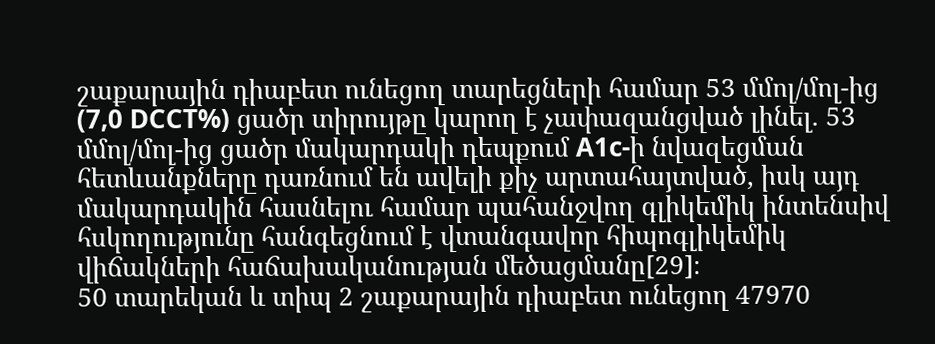շաքարային դիաբետ ունեցող տարեցների համար 53 մմոլ/մոլ-ից (7,0 DCCT%) ցածր տիրույթը կարող է չափազանցված լինել. 53 մմոլ/մոլ-ից ցածր մակարդակի դեպքում A1c-ի նվազեցման հետևանքները դառնում են ավելի քիչ արտահայտված, իսկ այդ մակարդակին հասնելու համար պահանջվող գլիկեմիկ ինտենսիվ հսկողությունը հանգեցնում է վտանգավոր հիպոգլիկեմիկ վիճակների հաճախականության մեծացմանը[29]։
50 տարեկան և տիպ 2 շաքարային դիաբետ ունեցող 47970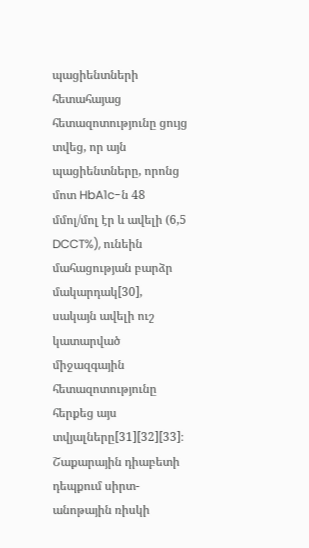պացիենտների հետահայաց հետազոտությունը ցույց տվեց, որ այն պացիենտները, որոնց մոտ HbA1c-ն 48 մմոլ/մոլ էր և ավելի (6,5 DCCT%), ունեին մահացության բարձր մակարդակ[30], սակայն ավելի ուշ կատարված միջազգային հետազոտությունը հերքեց այս տվյալները[31][32][33]։
Շաքարային դիաբետի դեպքում սիրտ-անոթային ռիսկի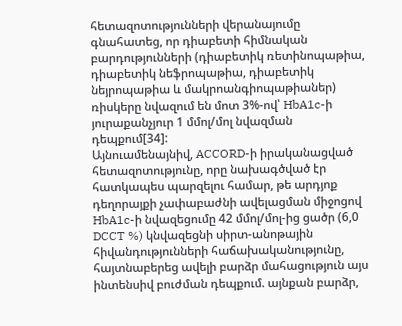հետազոտությունների վերանայումը գնահատեց, որ դիաբետի հիմնական բարդությունների (դիաբետիկ ռետինոպաթիա, դիաբետիկ նեֆրոպաթիա, դիաբետիկ նեյրոպաթիա և մակրոանգիոպաթիաներ) ռիսկերը նվազում են մոտ 3%-ով՝ HbA1c-ի յուրաքանչյուր 1 մմոլ/մոլ նվազման դեպքում[34]:
Այնուամենայնիվ, ACCORD-ի իրականացված հետազոտությունը, որը նախագծված էր հատկապես պարզելու համար, թե արդյոք դեղորայքի չափաբաժնի ավելացման միջոցով HbA1c-ի նվազեցումը 42 մմոլ/մոլ-ից ցածր (6,0 DCCT %) կնվազեցնի սիրտ-անոթային հիվանդությունների հաճախականությունը, հայտնաբերեց ավելի բարձր մահացություն այս ինտենսիվ բուժման դեպքում. այնքան բարձր,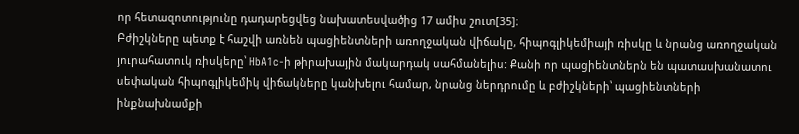որ հետազոտությունը դադարեցվեց նախատեսվածից 17 ամիս շուտ[35]։
Բժիշկները պետք է հաշվի առնեն պացիենտների առողջական վիճակը, հիպոգլիկեմիայի ռիսկը և նրանց առողջական յուրահատուկ ռիսկերը՝ HbA1c-ի թիրախային մակարդակ սահմանելիս: Քանի որ պացիենտներն են պատասխանատու սեփական հիպոգլիկեմիկ վիճակները կանխելու համար, նրանց ներդրումը և բժիշկների՝ պացիենտների ինքնախնամքի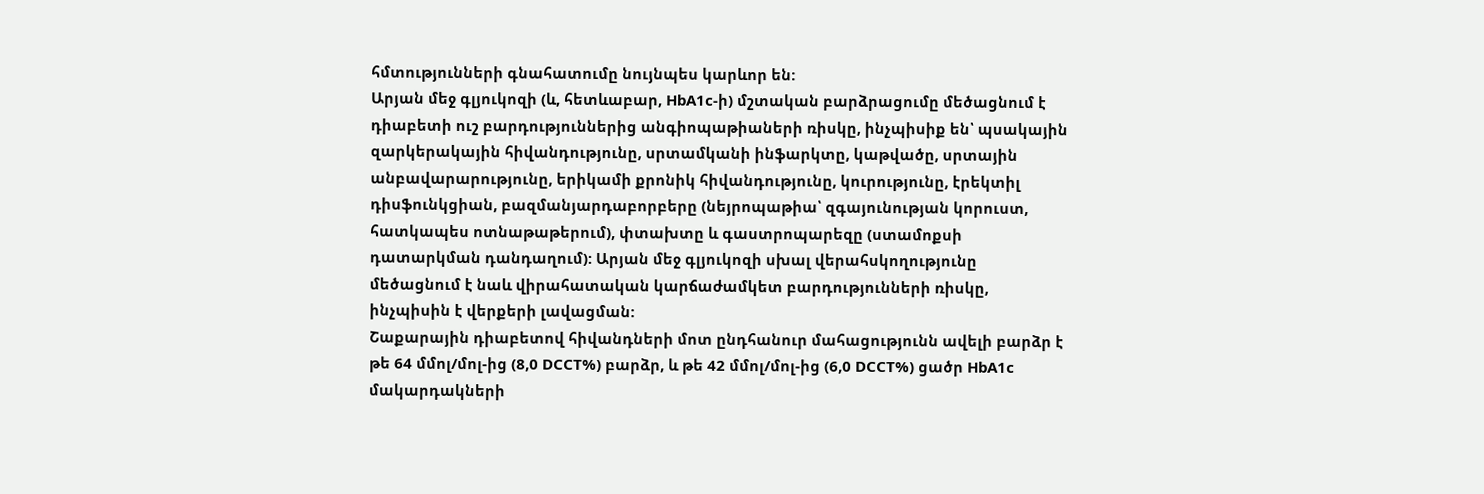հմտությունների գնահատումը նույնպես կարևոր են:
Արյան մեջ գլյուկոզի (և, հետևաբար, HbA1c-ի) մշտական բարձրացումը մեծացնում է դիաբետի ուշ բարդություններից անգիոպաթիաների ռիսկը, ինչպիսիք են՝ պսակային զարկերակային հիվանդությունը, սրտամկանի ինֆարկտը, կաթվածը, սրտային անբավարարությունը, երիկամի քրոնիկ հիվանդությունը, կուրությունը, էրեկտիլ դիսֆունկցիան, բազմանյարդաբորբերը (նեյրոպաթիա՝ զգայունության կորուստ, հատկապես ոտնաթաթերում), փտախտը և գաստրոպարեզը (ստամոքսի դատարկման դանդաղում): Արյան մեջ գլյուկոզի սխալ վերահսկողությունը մեծացնում է նաև վիրահատական կարճաժամկետ բարդությունների ռիսկը, ինչպիսին է վերքերի լավացման:
Շաքարային դիաբետով հիվանդների մոտ ընդհանուր մահացությունն ավելի բարձր է թե 64 մմոլ/մոլ-ից (8,0 DCCT%) բարձր, և թե 42 մմոլ/մոլ-ից (6,0 DCCT%) ցածր HbA1c մակարդակների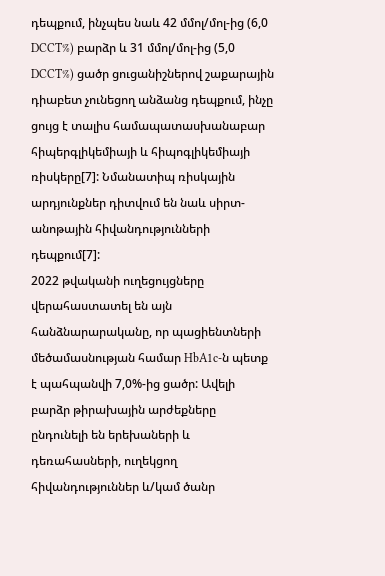դեպքում, ինչպես նաև 42 մմոլ/մոլ-ից (6,0 DCCT%) բարձր և 31 մմոլ/մոլ-ից (5,0 DCCT%) ցածր ցուցանիշներով շաքարային դիաբետ չունեցող անձանց դեպքում, ինչը ցույց է տալիս համապատասխանաբար հիպերգլիկեմիայի և հիպոգլիկեմիայի ռիսկերը[7]: Նմանատիպ ռիսկային արդյունքներ դիտվում են նաև սիրտ-անոթային հիվանդությունների դեպքում[7]:
2022 թվականի ուղեցույցները վերահաստատել են այն հանձնարարականը, որ պացիենտների մեծամասնության համար HbA1c-ն պետք է պահպանվի 7,0%-ից ցածր: Ավելի բարձր թիրախային արժեքները ընդունելի են երեխաների և դեռահասների, ուղեկցող հիվանդություններ և/կամ ծանր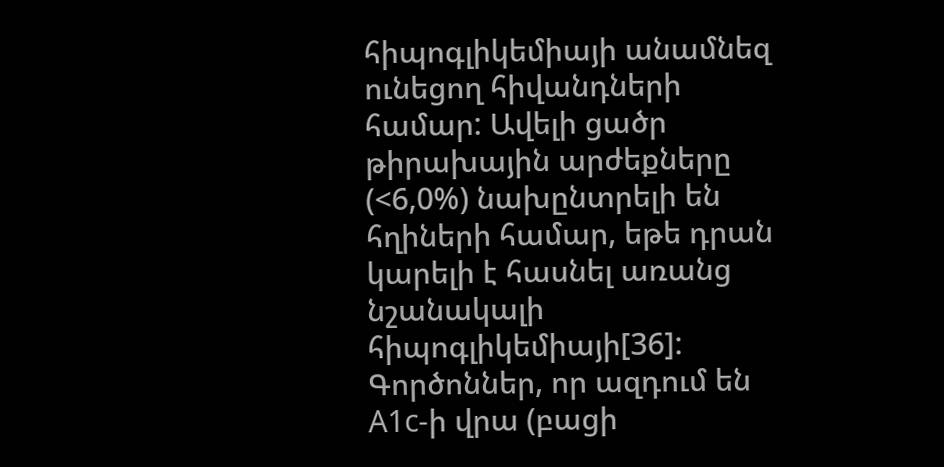հիպոգլիկեմիայի անամնեզ ունեցող հիվանդների համար: Ավելի ցածր թիրախային արժեքները (<6,0%) նախընտրելի են հղիների համար, եթե դրան կարելի է հասնել առանց նշանակալի հիպոգլիկեմիայի[36]:
Գործոններ, որ ազդում են A1c-ի վրա (բացի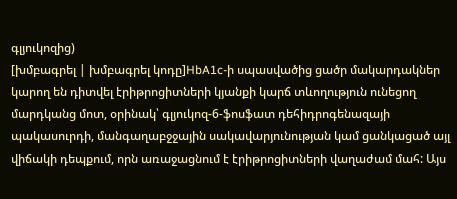գլյուկոզից)
[խմբագրել | խմբագրել կոդը]HbA1c-ի սպասվածից ցածր մակարդակներ կարող են դիտվել էրիթրոցիտների կյանքի կարճ տևողություն ունեցող մարդկանց մոտ, օրինակ՝ գլյուկոզ-6-ֆոսֆատ դեհիդրոգենազայի պակասուրդի, մանգաղաբջջային սակավարյունության կամ ցանկացած այլ վիճակի դեպքում, որն առաջացնում է էրիթրոցիտների վաղաժամ մահ: Այս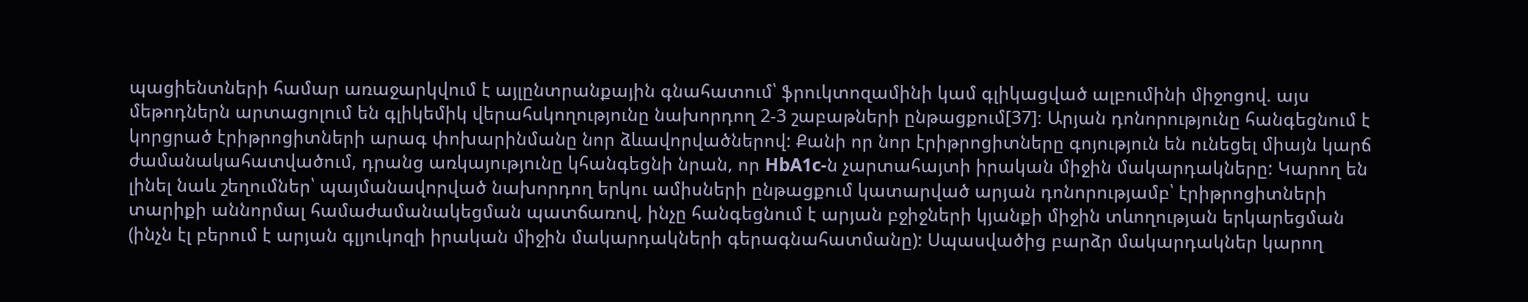պացիենտների համար առաջարկվում է այլընտրանքային գնահատում՝ ֆրուկտոզամինի կամ գլիկացված ալբումինի միջոցով. այս մեթոդներն արտացոլում են գլիկեմիկ վերահսկողությունը նախորդող 2-3 շաբաթների ընթացքում[37]։ Արյան դոնորությունը հանգեցնում է կորցրած էրիթրոցիտների արագ փոխարինմանը նոր ձևավորվածներով: Քանի որ նոր էրիթրոցիտները գոյություն են ունեցել միայն կարճ ժամանակահատվածում, դրանց առկայությունը կհանգեցնի նրան, որ HbA1c-ն չարտահայտի իրական միջին մակարդակները: Կարող են լինել նաև շեղումներ՝ պայմանավորված նախորդող երկու ամիսների ընթացքում կատարված արյան դոնորությամբ՝ էրիթրոցիտների տարիքի աննորմալ համաժամանակեցման պատճառով, ինչը հանգեցնում է արյան բջիջների կյանքի միջին տևողության երկարեցման (ինչն էլ բերում է արյան գլյուկոզի իրական միջին մակարդակների գերագնահատմանը): Սպասվածից բարձր մակարդակներ կարող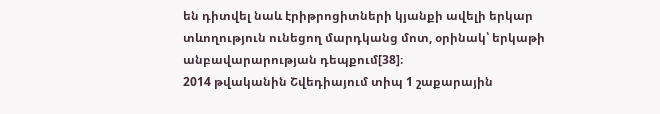են դիտվել նաև էրիթրոցիտների կյանքի ավելի երկար տևողություն ունեցող մարդկանց մոտ, օրինակ՝ երկաթի անբավարարության դեպքում[38]։
2014 թվականին Շվեդիայում տիպ 1 շաքարային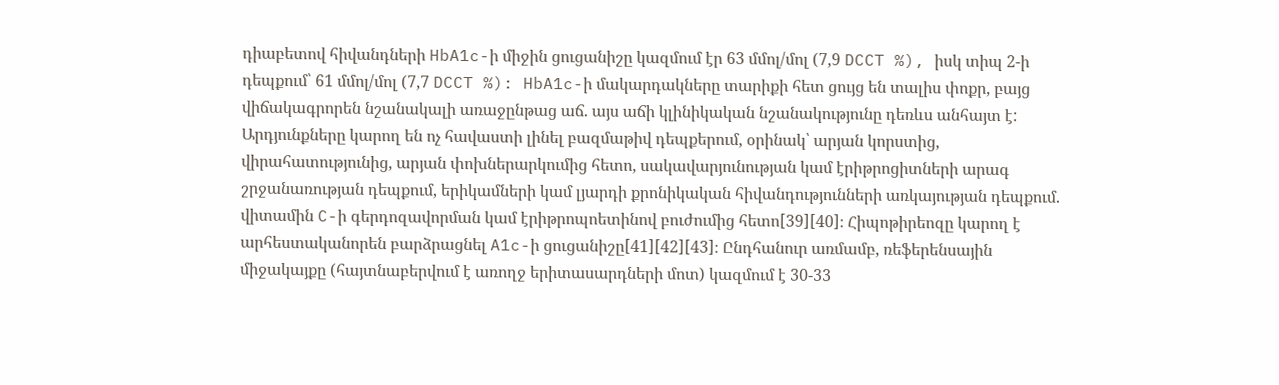դիաբետով հիվանդների HbA1c-ի միջին ցուցանիշը կազմում էր 63 մմոլ/մոլ (7,9 DCCT %), իսկ տիպ 2-ի դեպքում՝ 61 մմոլ/մոլ (7,7 DCCT %): HbA1c-ի մակարդակները տարիքի հետ ցույց են տալիս փոքր, բայց վիճակագրորեն նշանակալի առաջընթաց աճ. այս աճի կլինիկական նշանակությունը դեռևս անհայտ է:
Արդյունքները կարող են ոչ հավաստի լինել բազմաթիվ դեպքերում, օրինակ՝ արյան կորստից, վիրահատությունից, արյան փոխներարկումից հետո, սակավարյունության կամ էրիթրոցիտների արագ շրջանառության դեպքում, երիկամների կամ լյարդի քրոնիկական հիվանդությունների առկայության դեպքում. վիտամին C-ի գերդոզավորման կամ էրիթրոպոետինով բուժումից հետո[39][40]։ Հիպոթիրեոզը կարող է արհեստականորեն բարձրացնել A1c-ի ցուցանիշը[41][42][43]։ Ընդհանուր առմամբ, ռեֆերենսային միջակայքը (հայտնաբերվում է առողջ երիտասարդների մոտ) կազմում է 30-33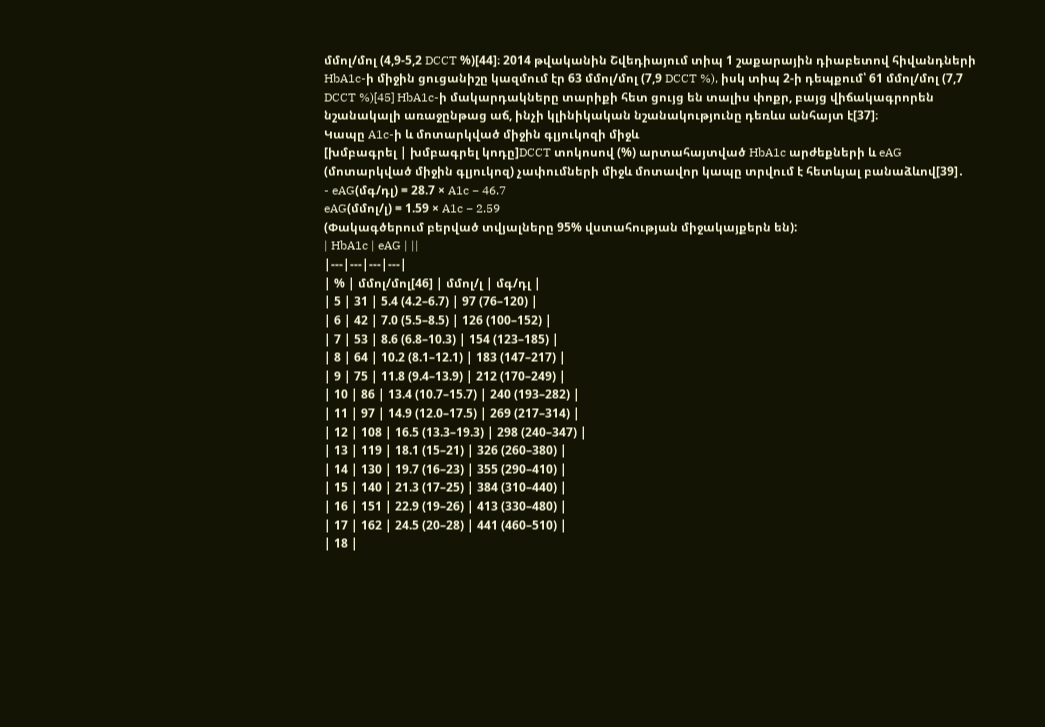մմոլ/մոլ (4,9-5,2 DCCT %)[44]։ 2014 թվականին Շվեդիայում տիպ 1 շաքարային դիաբետով հիվանդների HbA1c-ի միջին ցուցանիշը կազմում էր 63 մմոլ/մոլ (7,9 DCCT %), իսկ տիպ 2-ի դեպքում՝ 61 մմոլ/մոլ (7,7 DCCT %)[45] HbA1c-ի մակարդակները տարիքի հետ ցույց են տալիս փոքր, բայց վիճակագրորեն նշանակալի առաջընթաց աճ, ինչի կլինիկական նշանակությունը դեռևս անհայտ է[37]։
Կապը A1c-ի և մոտարկված միջին գլյուկոզի միջև
[խմբագրել | խմբագրել կոդը]DCCT տոկոսով (%) արտահայտված HbA1c արժեքների և eAG (մոտարկված միջին գլյուկոզ) չափումների միջև մոտավոր կապը տրվում է հետևյալ բանաձևով[39]․
- eAG(մգ/դլ) = 28.7 × A1c − 46.7
eAG(մմոլ/լ) = 1.59 × A1c − 2.59
(Փակագծերում բերված տվյալները 95% վստահության միջակայքերն են):
| HbA1c | eAG | ||
|---|---|---|---|
| % | մմոլ/մոլ[46] | մմոլ/լ | մգ/դլ |
| 5 | 31 | 5.4 (4.2–6.7) | 97 (76–120) |
| 6 | 42 | 7.0 (5.5–8.5) | 126 (100–152) |
| 7 | 53 | 8.6 (6.8–10.3) | 154 (123–185) |
| 8 | 64 | 10.2 (8.1–12.1) | 183 (147–217) |
| 9 | 75 | 11.8 (9.4–13.9) | 212 (170–249) |
| 10 | 86 | 13.4 (10.7–15.7) | 240 (193–282) |
| 11 | 97 | 14.9 (12.0–17.5) | 269 (217–314) |
| 12 | 108 | 16.5 (13.3–19.3) | 298 (240–347) |
| 13 | 119 | 18.1 (15–21) | 326 (260–380) |
| 14 | 130 | 19.7 (16–23) | 355 (290–410) |
| 15 | 140 | 21.3 (17–25) | 384 (310–440) |
| 16 | 151 | 22.9 (19–26) | 413 (330–480) |
| 17 | 162 | 24.5 (20–28) | 441 (460–510) |
| 18 |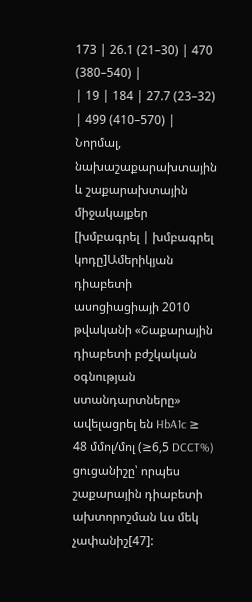173 | 26.1 (21–30) | 470 (380–540) |
| 19 | 184 | 27.7 (23–32) | 499 (410–570) |
Նորմալ, նախաշաքարախտային և շաքարախտային միջակայքեր
[խմբագրել | խմբագրել կոդը]Ամերիկյան դիաբետի ասոցիացիայի 2010 թվականի «Շաքարային դիաբետի բժշկական օգնության ստանդարտները» ավելացրել են HbA1c ≥ 48 մմոլ/մոլ (≥6,5 DCCT%) ցուցանիշը՝ որպես շաքարային դիաբետի ախտորոշման ևս մեկ չափանիշ[47]: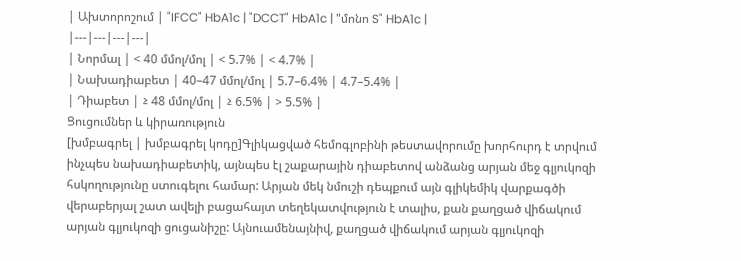| Ախտորոշում | "IFCC" HbA1c | "DCCT" HbA1c | "մոնո S" HbA1c |
|---|---|---|---|
| Նորմալ | < 40 մմոլ/մոլ | < 5.7% | < 4.7% |
| Նախադիաբետ | 40–47 մմոլ/մոլ | 5.7–6.4% | 4.7–5.4% |
| Դիաբետ | ≥ 48 մմոլ/մոլ | ≥ 6.5% | > 5.5% |
Ցուցումներ և կիրառություն
[խմբագրել | խմբագրել կոդը]Գլիկացված հեմոգլոբինի թեստավորումը խորհուրդ է տրվում ինչպես նախադիաբետիկ, այնպես էլ շաքարային դիաբետով անձանց արյան մեջ գլյուկոզի հսկողությունը ստուգելու համար: Արյան մեկ նմուշի դեպքում այն գլիկեմիկ վարքագծի վերաբերյալ շատ ավելի բացահայտ տեղեկատվություն է տալիս, քան քաղցած վիճակում արյան գլյուկոզի ցուցանիշը: Այնուամենայնիվ, քաղցած վիճակում արյան գլյուկոզի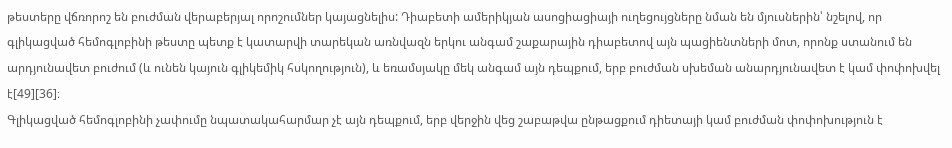թեստերը վճռորոշ են բուժման վերաբերյալ որոշումներ կայացնելիս: Դիաբետի ամերիկյան ասոցիացիայի ուղեցույցները նման են մյուսներին՝ նշելով, որ գլիկացված հեմոգլոբինի թեստը պետք է կատարվի տարեկան առնվազն երկու անգամ շաքարային դիաբետով այն պացիենտների մոտ, որոնք ստանում են արդյունավետ բուժում (և ունեն կայուն գլիկեմիկ հսկողություն), և եռամսյակը մեկ անգամ այն դեպքում, երբ բուժման սխեման անարդյունավետ է կամ փոփոխվել է[49][36]։
Գլիկացված հեմոգլոբինի չափումը նպատակահարմար չէ այն դեպքում, երբ վերջին վեց շաբաթվա ընթացքում դիետայի կամ բուժման փոփոխություն է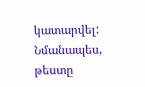կատարվել: Նմանապես, թեստը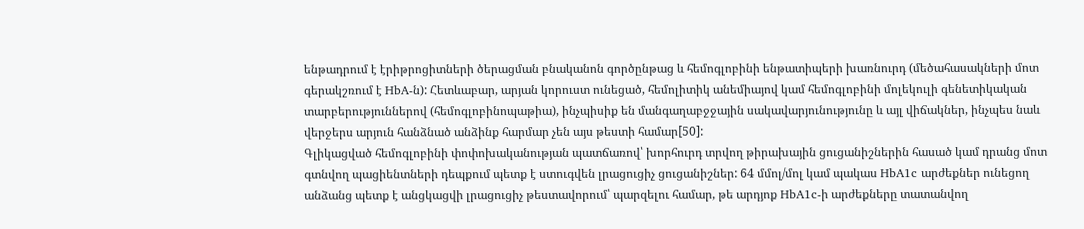ենթադրում է էրիթրոցիտների ծերացման բնականոն գործընթաց և հեմոգլոբինի ենթատիպերի խառնուրդ (մեծահասակների մոտ գերակշռում է HbA-ն): Հետևաբար, արյան կորուստ ունեցած, հեմոլիտիկ անեմիայով կամ հեմոգլոբինի մոլեկուլի գենետիկական տարբերություններով (հեմոգլոբինոպաթիա), ինչպիսիք են մանգաղաբջջային սակավարյունությունը և այլ վիճակներ, ինչպես նաև վերջերս արյուն հանձնած անձինք հարմար չեն այս թեստի համար[50]:
Գլիկացված հեմոգլոբինի փոփոխականության պատճառով՝ խորհուրդ տրվող թիրախային ցուցանիշներին հասած կամ դրանց մոտ գտնվող պացիենտների դեպքում պետք է ստուգվեն լրացուցիչ ցուցանիշներ: 64 մմոլ/մոլ կամ պակաս HbA1c արժեքներ ունեցող անձանց պետք է անցկացվի լրացուցիչ թեստավորում՝ պարզելու համար, թե արդյոք HbA1c-ի արժեքները տատանվող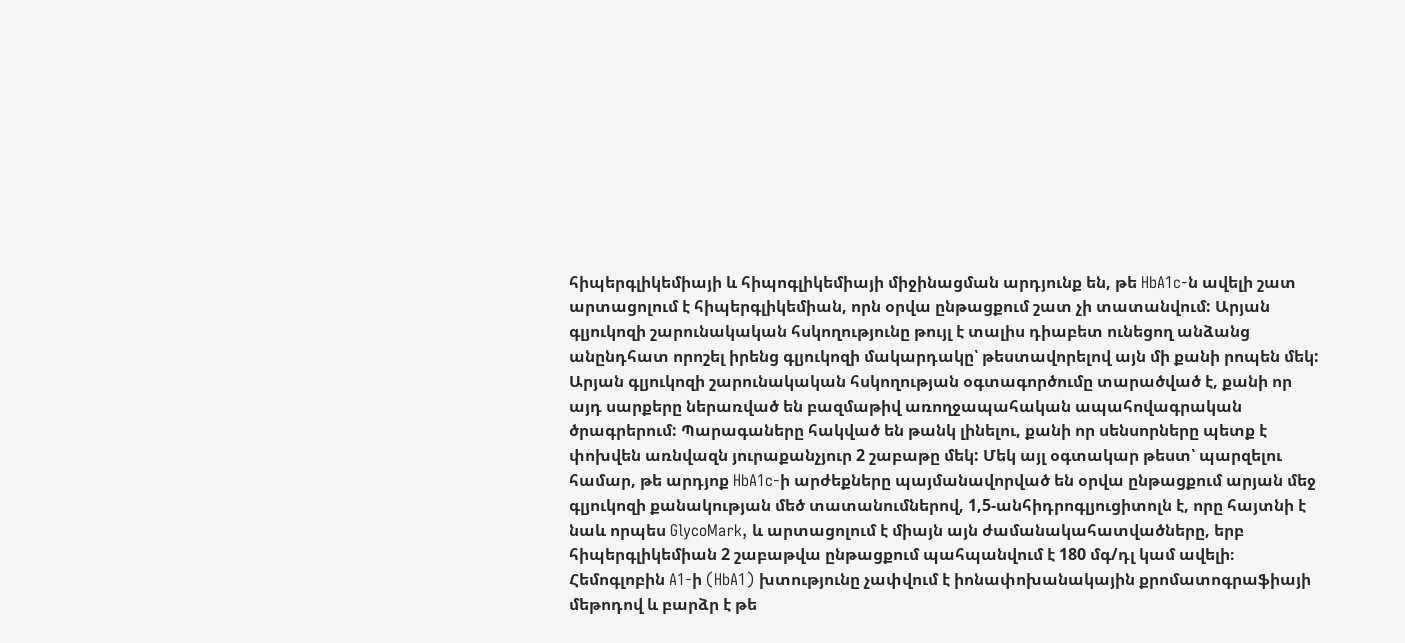հիպերգլիկեմիայի և հիպոգլիկեմիայի միջինացման արդյունք են, թե HbA1c-ն ավելի շատ արտացոլում է հիպերգլիկեմիան, որն օրվա ընթացքում շատ չի տատանվում: Արյան գլյուկոզի շարունակական հսկողությունը թույլ է տալիս դիաբետ ունեցող անձանց անընդհատ որոշել իրենց գլյուկոզի մակարդակը՝ թեստավորելով այն մի քանի րոպեն մեկ: Արյան գլյուկոզի շարունակական հսկողության օգտագործումը տարածված է, քանի որ այդ սարքերը ներառված են բազմաթիվ առողջապահական ապահովագրական ծրագրերում: Պարագաները հակված են թանկ լինելու, քանի որ սենսորները պետք է փոխվեն առնվազն յուրաքանչյուր 2 շաբաթը մեկ: Մեկ այլ օգտակար թեստ՝ պարզելու համար, թե արդյոք HbA1c-ի արժեքները պայմանավորված են օրվա ընթացքում արյան մեջ գլյուկոզի քանակության մեծ տատանումներով, 1,5-անհիդրոգլյուցիտոլն է, որը հայտնի է նաև որպես GlycoMark, և արտացոլում է միայն այն ժամանակահատվածները, երբ հիպերգլիկեմիան 2 շաբաթվա ընթացքում պահպանվում է 180 մգ/դլ կամ ավելի։
Հեմոգլոբին A1-ի (HbA1) խտությունը չափվում է իոնափոխանակային քրոմատոգրաֆիայի մեթոդով և բարձր է թե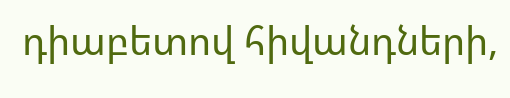դիաբետով հիվանդների,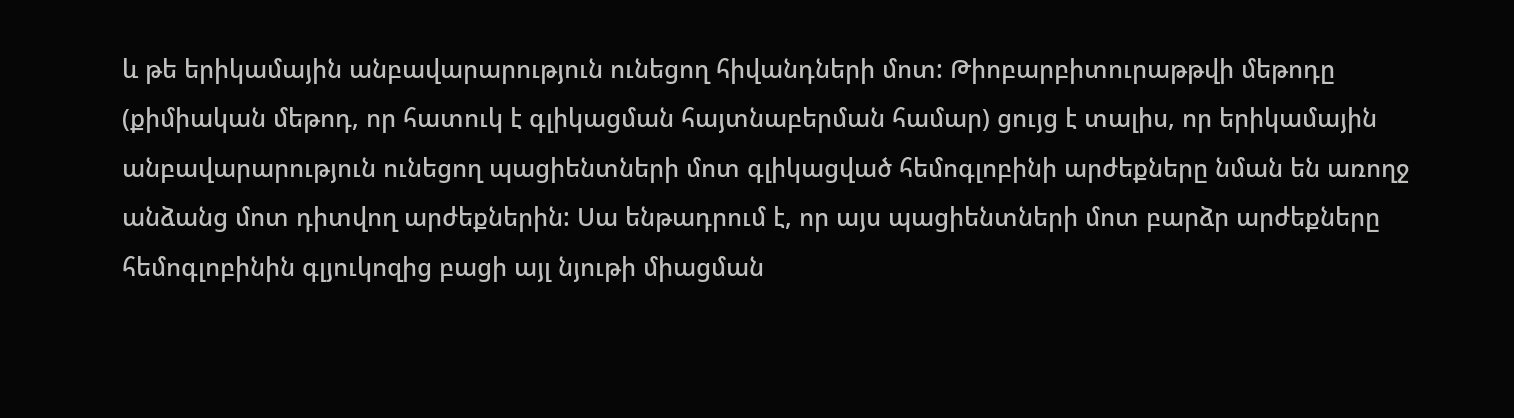և թե երիկամային անբավարարություն ունեցող հիվանդների մոտ: Թիոբարբիտուրաթթվի մեթոդը (քիմիական մեթոդ, որ հատուկ է գլիկացման հայտնաբերման համար) ցույց է տալիս, որ երիկամային անբավարարություն ունեցող պացիենտների մոտ գլիկացված հեմոգլոբինի արժեքները նման են առողջ անձանց մոտ դիտվող արժեքներին: Սա ենթադրում է, որ այս պացիենտների մոտ բարձր արժեքները հեմոգլոբինին գլյուկոզից բացի այլ նյութի միացման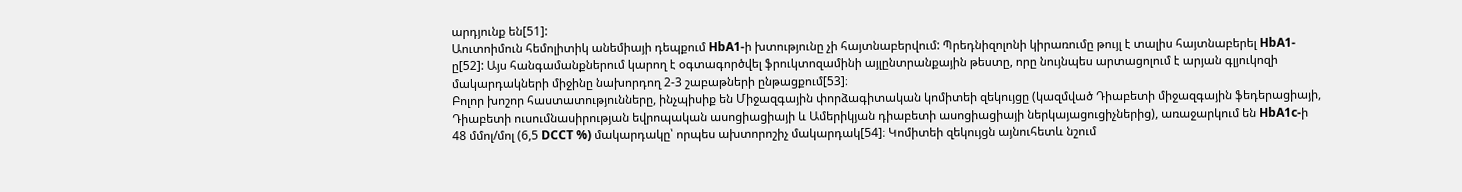արդյունք են[51]:
Աուտոիմուն հեմոլիտիկ անեմիայի դեպքում HbA1-ի խտությունը չի հայտնաբերվում: Պրեդնիզոլոնի կիրառումը թույլ է տալիս հայտնաբերել HbA1-ը[52]: Այս հանգամանքներում կարող է օգտագործվել ֆրուկտոզամինի այլընտրանքային թեստը, որը նույնպես արտացոլում է արյան գլյուկոզի մակարդակների միջինը նախորդող 2-3 շաբաթների ընթացքում[53]։
Բոլոր խոշոր հաստատությունները, ինչպիսիք են Միջազգային փորձագիտական կոմիտեի զեկույցը (կազմված Դիաբետի միջազգային ֆեդերացիայի, Դիաբետի ուսումնասիրության եվրոպական ասոցիացիայի և Ամերիկյան դիաբետի ասոցիացիայի ներկայացուցիչներից), առաջարկում են HbA1c-ի 48 մմոլ/մոլ (6,5 DCCT %) մակարդակը՝ որպես ախտորոշիչ մակարդակ[54]։ Կոմիտեի զեկույցն այնուհետև նշում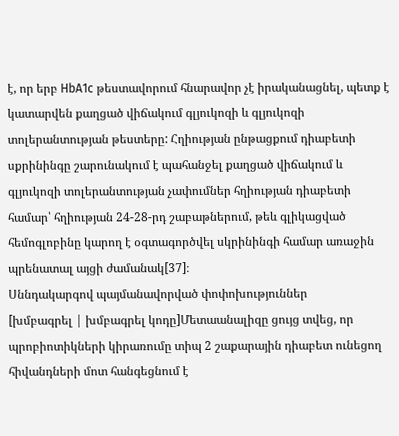է, որ երբ HbA1c թեստավորում հնարավոր չէ իրականացնել, պետք է կատարվեն քաղցած վիճակում գլյուկոզի և գլյուկոզի տոլերանտության թեստերը: Հղիության ընթացքում դիաբետի սքրինինգը շարունակում է պահանջել քաղցած վիճակում և գլյուկոզի տոլերանտության չափումներ հղիության դիաբետի համար՝ հղիության 24-28-րդ շաբաթներում, թեև գլիկացված հեմոգլոբինը կարող է օգտագործվել սկրինինգի համար առաջին պրենատալ այցի ժամանակ[37]։
Սննդակարգով պայմանավորված փոփոխություններ
[խմբագրել | խմբագրել կոդը]Մետաանալիզը ցույց տվեց, որ պրոբիոտիկների կիրառումը տիպ 2 շաքարային դիաբետ ունեցող հիվանդների մոտ հանգեցնում է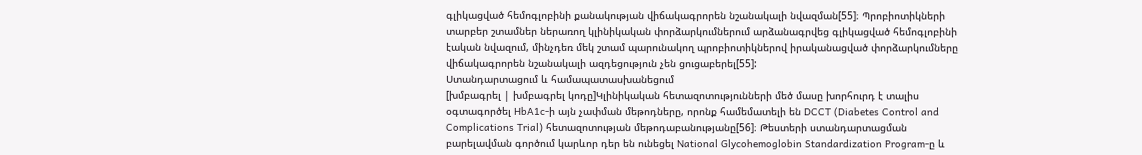գլիկացված հեմոգլոբինի քանակության վիճակագրորեն նշանակալի նվազման[55]։ Պրոբիոտիկների տարբեր շտամներ ներառող կլինիկական փորձարկումներում արձանագրվեց գլիկացված հեմոգլոբինի էական նվազում, մինչդեռ մեկ շտամ պարունակող պրոբիոտիկներով իրականացված փորձարկումները վիճակագրորեն նշանակալի ազդեցություն չեն ցուցաբերել[55]:
Ստանդարտացում և համապատասխանեցում
[խմբագրել | խմբագրել կոդը]Կլինիկական հետազոտությունների մեծ մասը խորհուրդ է տալիս օգտագործել HbA1c-ի այն չափման մեթոդները, որոնք համեմատելի են DCCT (Diabetes Control and Complications Trial) հետազոտության մեթոդաբանությանը[56]։ Թեստերի ստանդարտացման բարելավման գործում կարևոր դեր են ունեցել National Glycohemoglobin Standardization Program-ը և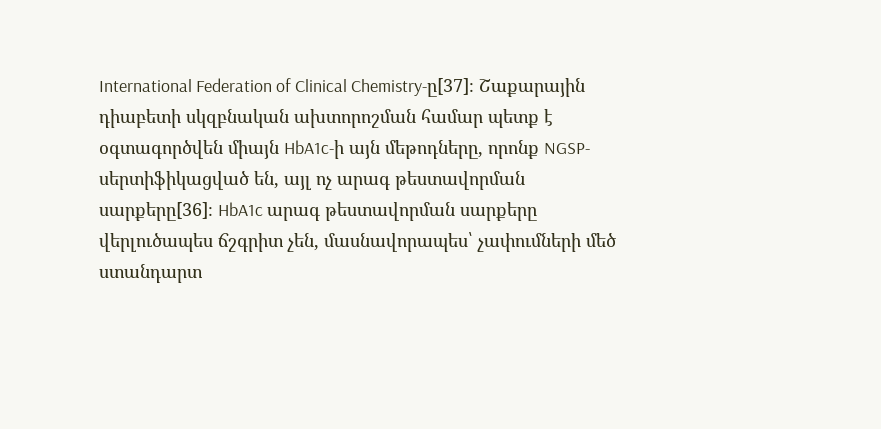International Federation of Clinical Chemistry-ը[37]։ Շաքարային դիաբետի սկզբնական ախտորոշման համար պետք է օգտագործվեն միայն HbA1c-ի այն մեթոդները, որոնք NGSP-սերտիֆիկացված են, այլ ոչ արագ թեստավորման սարքերը[36]։ HbA1c արագ թեստավորման սարքերը վերլուծապես ճշգրիտ չեն, մասնավորապես՝ չափումների մեծ ստանդարտ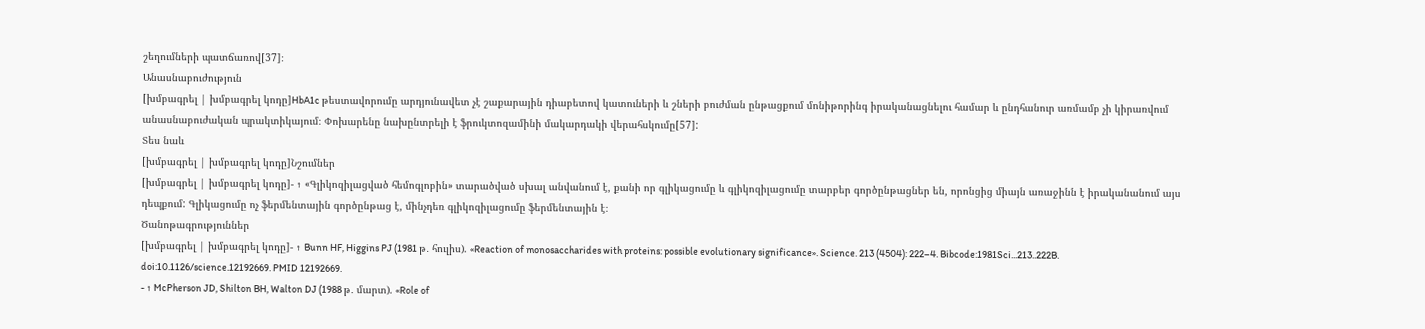շեղումների պատճառով[37]։
Անասնաբուժություն
[խմբագրել | խմբագրել կոդը]HbA1c թեստավորումը արդյունավետ չէ շաքարային դիաբետով կատուների և շների բուժման ընթացքում մոնիթորինգ իրականացնելու համար և ընդհանուր առմամբ չի կիրառվում անասնաբուժական պրակտիկայում։ Փոխարենը նախընտրելի է ֆրուկտոզամինի մակարդակի վերահսկումը[57]:
Տես նաև
[խմբագրել | խմբագրել կոդը]Նշումներ
[խմբագրել | խմբագրել կոդը]- ↑ «Գլիկոզիլացված հեմոգլոբին» տարածված սխալ անվանում է, քանի որ գլիկացումը և գլիկոզիլացումը տարբեր գործընթացներ են, որոնցից միայն առաջինն է իրականանում այս դեպքում: Գլիկացումը ոչ ֆերմենտային գործընթաց է, մինչդեռ գլիկոզիլացումը ֆերմենտային է։
Ծանոթագրություններ
[խմբագրել | խմբագրել կոդը]- ↑ Bunn HF, Higgins PJ (1981 թ․ հուլիս). «Reaction of monosaccharides with proteins: possible evolutionary significance». Science. 213 (4504): 222–4. Bibcode:1981Sci...213..222B. doi:10.1126/science.12192669. PMID 12192669.
- ↑ McPherson JD, Shilton BH, Walton DJ (1988 թ․ մարտ). «Role of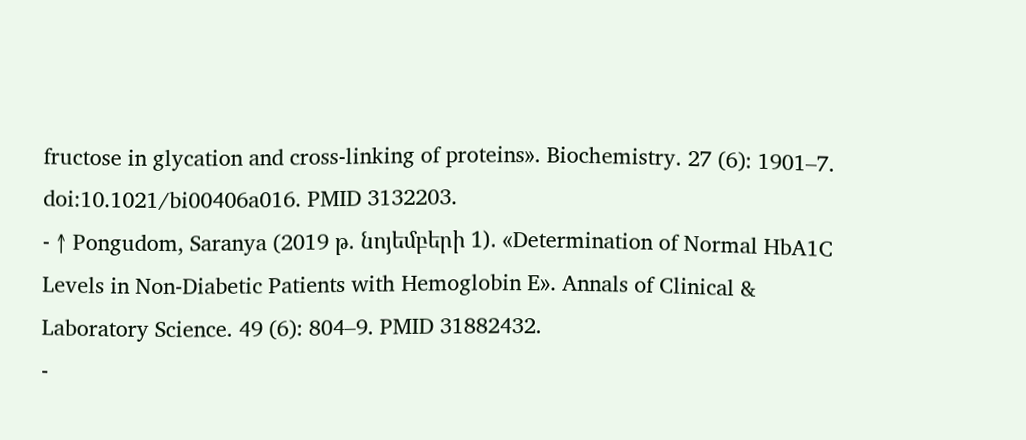fructose in glycation and cross-linking of proteins». Biochemistry. 27 (6): 1901–7. doi:10.1021/bi00406a016. PMID 3132203.
- ↑ Pongudom, Saranya (2019 թ․ նոյեմբերի 1). «Determination of Normal HbA1C Levels in Non-Diabetic Patients with Hemoglobin E». Annals of Clinical & Laboratory Science. 49 (6): 804–9. PMID 31882432.
-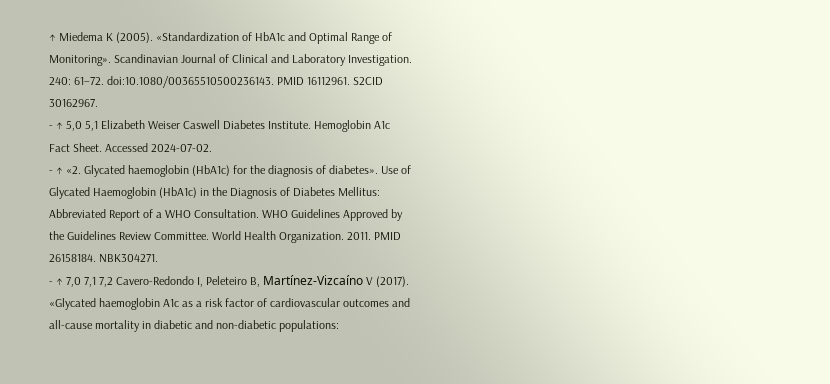↑ Miedema K (2005). «Standardization of HbA1c and Optimal Range of Monitoring». Scandinavian Journal of Clinical and Laboratory Investigation. 240: 61–72. doi:10.1080/00365510500236143. PMID 16112961. S2CID 30162967.
- ↑ 5,0 5,1 Elizabeth Weiser Caswell Diabetes Institute. Hemoglobin A1c Fact Sheet. Accessed 2024-07-02.
- ↑ «2. Glycated haemoglobin (HbA1c) for the diagnosis of diabetes». Use of Glycated Haemoglobin (HbA1c) in the Diagnosis of Diabetes Mellitus: Abbreviated Report of a WHO Consultation. WHO Guidelines Approved by the Guidelines Review Committee. World Health Organization. 2011. PMID 26158184. NBK304271.
- ↑ 7,0 7,1 7,2 Cavero-Redondo I, Peleteiro B, Martínez-Vizcaíno V (2017). «Glycated haemoglobin A1c as a risk factor of cardiovascular outcomes and all-cause mortality in diabetic and non-diabetic populations: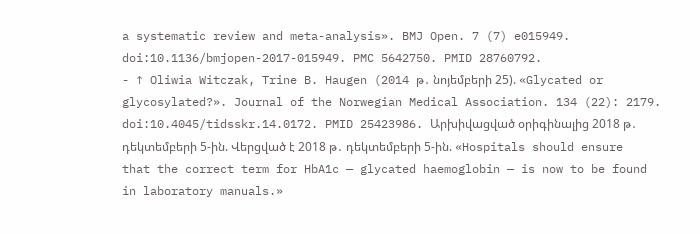a systematic review and meta-analysis». BMJ Open. 7 (7) e015949. doi:10.1136/bmjopen-2017-015949. PMC 5642750. PMID 28760792.
- ↑ Oliwia Witczak, Trine B. Haugen (2014 թ․ նոյեմբերի 25). «Glycated or glycosylated?». Journal of the Norwegian Medical Association. 134 (22): 2179. doi:10.4045/tidsskr.14.0172. PMID 25423986. Արխիվացված օրիգինալից 2018 թ․ դեկտեմբերի 5-ին. Վերցված է 2018 թ․ դեկտեմբերի 5-ին. «Hospitals should ensure that the correct term for HbA1c — glycated haemoglobin — is now to be found in laboratory manuals.»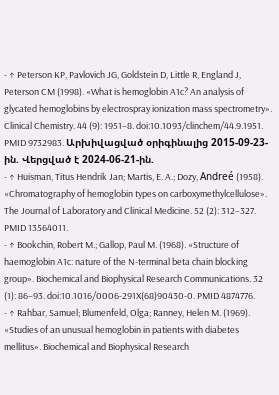- ↑ Peterson KP, Pavlovich JG, Goldstein D, Little R, England J, Peterson CM (1998). «What is hemoglobin A1c? An analysis of glycated hemoglobins by electrospray ionization mass spectrometry». Clinical Chemistry. 44 (9): 1951–8. doi:10.1093/clinchem/44.9.1951. PMID 9732983. Արխիվացված օրիգինալից 2015-09-23-ին. Վերցված է 2024-06-21-ին.
- ↑ Huisman, Titus Hendrik Jan; Martis, E. A.; Dozy, Andreé (1958). «Chromatography of hemoglobin types on carboxymethylcellulose». The Journal of Laboratory and Clinical Medicine. 52 (2): 312–327. PMID 13564011.
- ↑ Bookchin, Robert M.; Gallop, Paul M. (1968). «Structure of haemoglobin A1c: nature of the N-terminal beta chain blocking group». Biochemical and Biophysical Research Communications. 32 (1): 86–93. doi:10.1016/0006-291X(68)90430-0. PMID 4874776.
- ↑ Rahbar, Samuel; Blumenfeld, Olga; Ranney, Helen M. (1969). «Studies of an unusual hemoglobin in patients with diabetes mellitus». Biochemical and Biophysical Research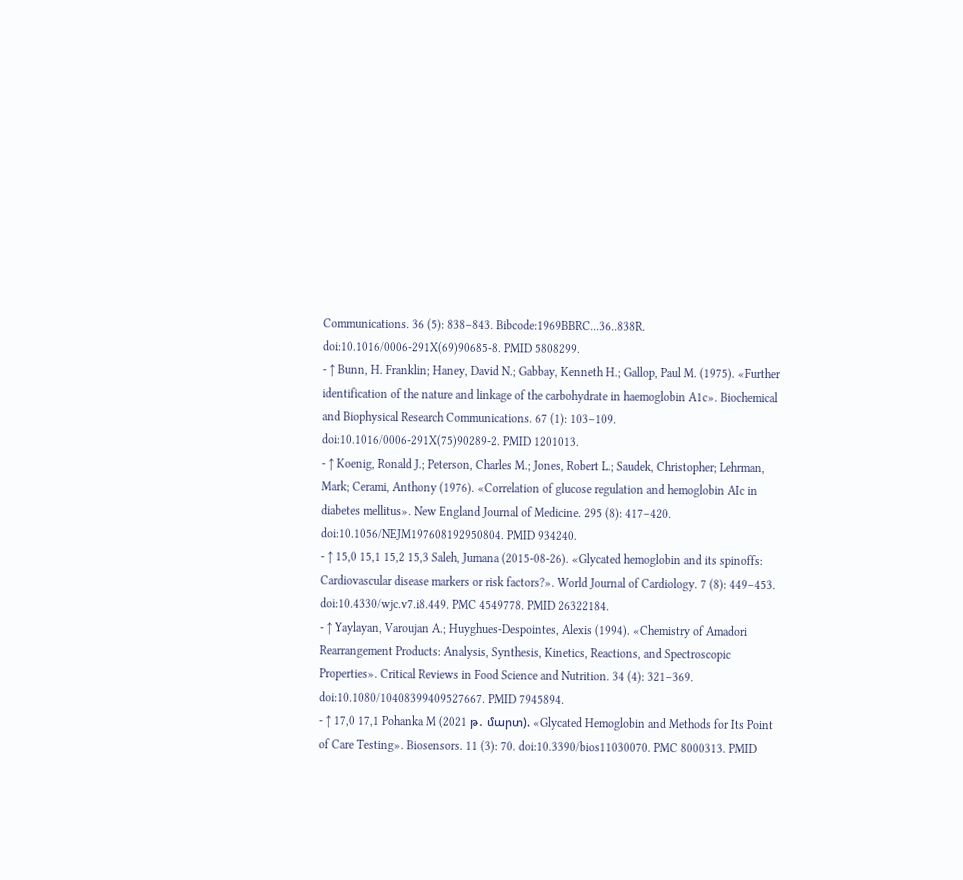Communications. 36 (5): 838–843. Bibcode:1969BBRC...36..838R. doi:10.1016/0006-291X(69)90685-8. PMID 5808299.
- ↑ Bunn, H. Franklin; Haney, David N.; Gabbay, Kenneth H.; Gallop, Paul M. (1975). «Further identification of the nature and linkage of the carbohydrate in haemoglobin A1c». Biochemical and Biophysical Research Communications. 67 (1): 103–109. doi:10.1016/0006-291X(75)90289-2. PMID 1201013.
- ↑ Koenig, Ronald J.; Peterson, Charles M.; Jones, Robert L.; Saudek, Christopher; Lehrman, Mark; Cerami, Anthony (1976). «Correlation of glucose regulation and hemoglobin AIc in diabetes mellitus». New England Journal of Medicine. 295 (8): 417–420. doi:10.1056/NEJM197608192950804. PMID 934240.
- ↑ 15,0 15,1 15,2 15,3 Saleh, Jumana (2015-08-26). «Glycated hemoglobin and its spinoffs: Cardiovascular disease markers or risk factors?». World Journal of Cardiology. 7 (8): 449–453. doi:10.4330/wjc.v7.i8.449. PMC 4549778. PMID 26322184.
- ↑ Yaylayan, Varoujan A.; Huyghues-Despointes, Alexis (1994). «Chemistry of Amadori Rearrangement Products: Analysis, Synthesis, Kinetics, Reactions, and Spectroscopic Properties». Critical Reviews in Food Science and Nutrition. 34 (4): 321–369. doi:10.1080/10408399409527667. PMID 7945894.
- ↑ 17,0 17,1 Pohanka M (2021 թ․ մարտ). «Glycated Hemoglobin and Methods for Its Point of Care Testing». Biosensors. 11 (3): 70. doi:10.3390/bios11030070. PMC 8000313. PMID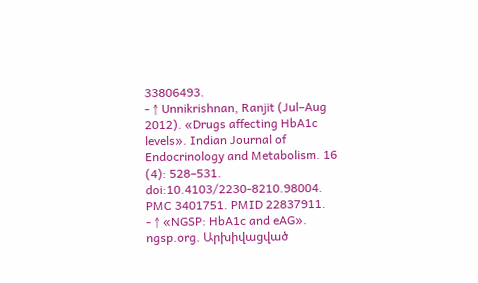33806493.
- ↑ Unnikrishnan, Ranjit (Jul–Aug 2012). «Drugs affecting HbA1c levels». Indian Journal of Endocrinology and Metabolism. 16 (4): 528–531. doi:10.4103/2230-8210.98004. PMC 3401751. PMID 22837911.
- ↑ «NGSP: HbA1c and eAG». ngsp.org. Արխիվացված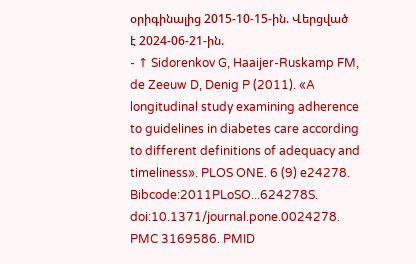օրիգինալից 2015-10-15-ին. Վերցված է 2024-06-21-ին.
- ↑ Sidorenkov G, Haaijer-Ruskamp FM, de Zeeuw D, Denig P (2011). «A longitudinal study examining adherence to guidelines in diabetes care according to different definitions of adequacy and timeliness». PLOS ONE. 6 (9) e24278. Bibcode:2011PLoSO...624278S. doi:10.1371/journal.pone.0024278. PMC 3169586. PMID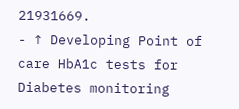21931669.
- ↑ Developing Point of care HbA1c tests for Diabetes monitoring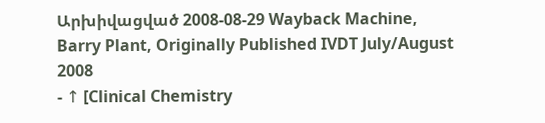Արխիվացված 2008-08-29 Wayback Machine, Barry Plant, Originally Published IVDT July/August 2008
- ↑ [Clinical Chemistry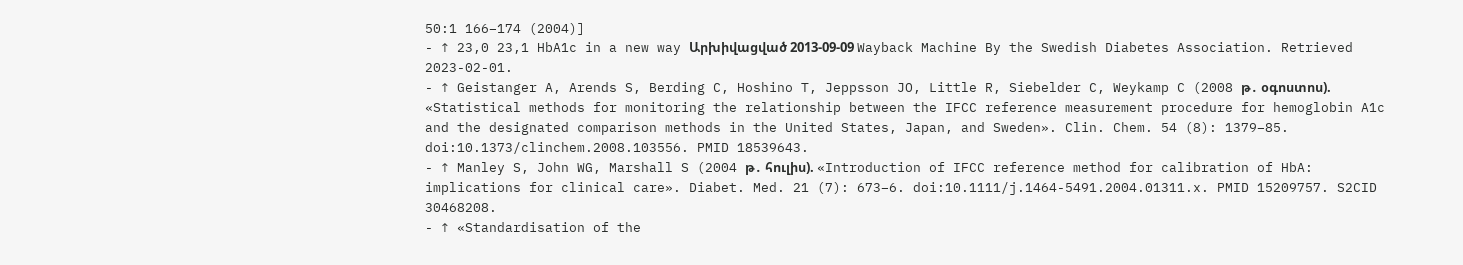50:1 166–174 (2004)]
- ↑ 23,0 23,1 HbA1c in a new way Արխիվացված 2013-09-09 Wayback Machine By the Swedish Diabetes Association. Retrieved 2023-02-01.
- ↑ Geistanger A, Arends S, Berding C, Hoshino T, Jeppsson JO, Little R, Siebelder C, Weykamp C (2008 թ․ օգոստոս). «Statistical methods for monitoring the relationship between the IFCC reference measurement procedure for hemoglobin A1c and the designated comparison methods in the United States, Japan, and Sweden». Clin. Chem. 54 (8): 1379–85. doi:10.1373/clinchem.2008.103556. PMID 18539643.
- ↑ Manley S, John WG, Marshall S (2004 թ․ հուլիս). «Introduction of IFCC reference method for calibration of HbA: implications for clinical care». Diabet. Med. 21 (7): 673–6. doi:10.1111/j.1464-5491.2004.01311.x. PMID 15209757. S2CID 30468208.
- ↑ «Standardisation of the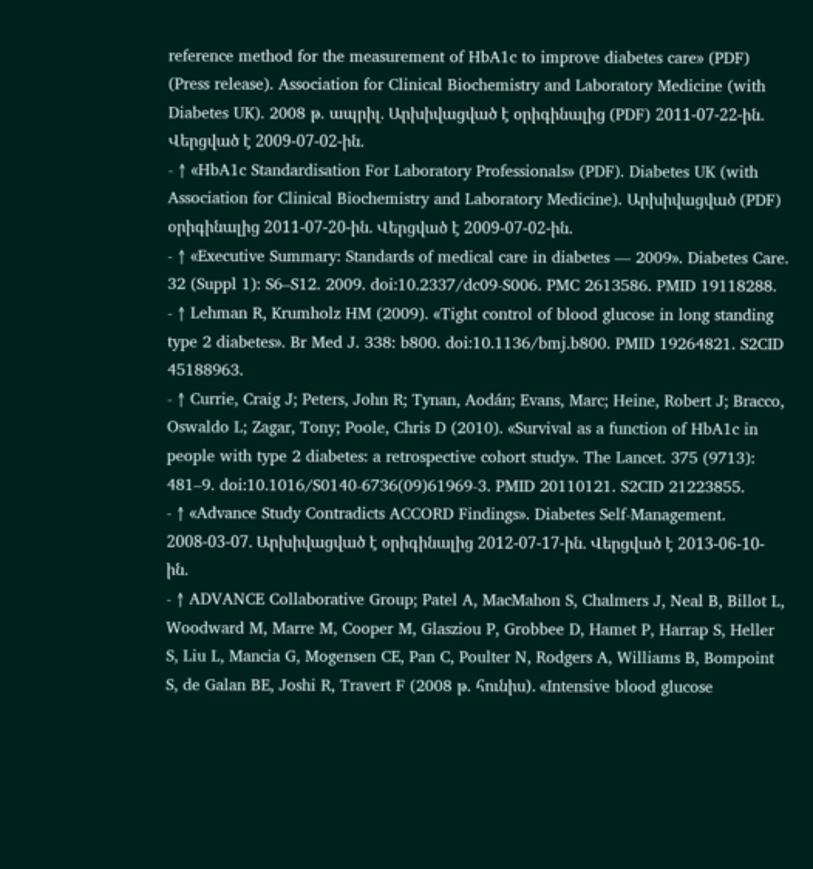reference method for the measurement of HbA1c to improve diabetes care» (PDF) (Press release). Association for Clinical Biochemistry and Laboratory Medicine (with Diabetes UK). 2008 թ․ ապրիլ. Արխիվացված է օրիգինալից (PDF) 2011-07-22-ին. Վերցված է 2009-07-02-ին.
- ↑ «HbA1c Standardisation For Laboratory Professionals» (PDF). Diabetes UK (with Association for Clinical Biochemistry and Laboratory Medicine). Արխիվացված (PDF) օրիգինալից 2011-07-20-ին. Վերցված է 2009-07-02-ին.
- ↑ «Executive Summary: Standards of medical care in diabetes — 2009». Diabetes Care. 32 (Suppl 1): S6–S12. 2009. doi:10.2337/dc09-S006. PMC 2613586. PMID 19118288.
- ↑ Lehman R, Krumholz HM (2009). «Tight control of blood glucose in long standing type 2 diabetes». Br Med J. 338: b800. doi:10.1136/bmj.b800. PMID 19264821. S2CID 45188963.
- ↑ Currie, Craig J; Peters, John R; Tynan, Aodán; Evans, Marc; Heine, Robert J; Bracco, Oswaldo L; Zagar, Tony; Poole, Chris D (2010). «Survival as a function of HbA1c in people with type 2 diabetes: a retrospective cohort study». The Lancet. 375 (9713): 481–9. doi:10.1016/S0140-6736(09)61969-3. PMID 20110121. S2CID 21223855.
- ↑ «Advance Study Contradicts ACCORD Findings». Diabetes Self-Management. 2008-03-07. Արխիվացված է օրիգինալից 2012-07-17-ին. Վերցված է 2013-06-10-ին.
- ↑ ADVANCE Collaborative Group; Patel A, MacMahon S, Chalmers J, Neal B, Billot L, Woodward M, Marre M, Cooper M, Glasziou P, Grobbee D, Hamet P, Harrap S, Heller S, Liu L, Mancia G, Mogensen CE, Pan C, Poulter N, Rodgers A, Williams B, Bompoint S, de Galan BE, Joshi R, Travert F (2008 թ․ հունիս). «Intensive blood glucose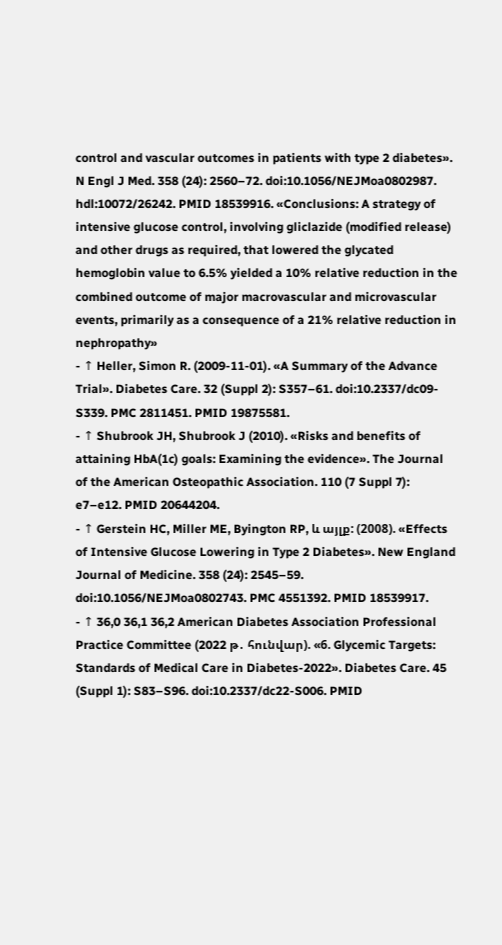control and vascular outcomes in patients with type 2 diabetes». N Engl J Med. 358 (24): 2560–72. doi:10.1056/NEJMoa0802987. hdl:10072/26242. PMID 18539916. «Conclusions: A strategy of intensive glucose control, involving gliclazide (modified release) and other drugs as required, that lowered the glycated hemoglobin value to 6.5% yielded a 10% relative reduction in the combined outcome of major macrovascular and microvascular events, primarily as a consequence of a 21% relative reduction in nephropathy»
- ↑ Heller, Simon R. (2009-11-01). «A Summary of the Advance Trial». Diabetes Care. 32 (Suppl 2): S357–61. doi:10.2337/dc09-S339. PMC 2811451. PMID 19875581.
- ↑ Shubrook JH, Shubrook J (2010). «Risks and benefits of attaining HbA(1c) goals: Examining the evidence». The Journal of the American Osteopathic Association. 110 (7 Suppl 7): e7–e12. PMID 20644204.
- ↑ Gerstein HC, Miller ME, Byington RP, և այլք: (2008). «Effects of Intensive Glucose Lowering in Type 2 Diabetes». New England Journal of Medicine. 358 (24): 2545–59. doi:10.1056/NEJMoa0802743. PMC 4551392. PMID 18539917.
- ↑ 36,0 36,1 36,2 American Diabetes Association Professional Practice Committee (2022 թ․ հունվար). «6. Glycemic Targets: Standards of Medical Care in Diabetes-2022». Diabetes Care. 45 (Suppl 1): S83–S96. doi:10.2337/dc22-S006. PMID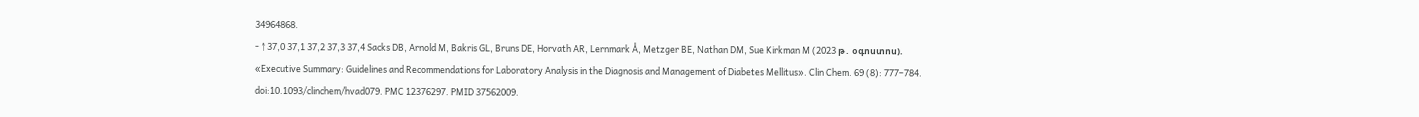34964868.
- ↑ 37,0 37,1 37,2 37,3 37,4 Sacks DB, Arnold M, Bakris GL, Bruns DE, Horvath AR, Lernmark Å, Metzger BE, Nathan DM, Sue Kirkman M (2023 թ․ օգոստոս). «Executive Summary: Guidelines and Recommendations for Laboratory Analysis in the Diagnosis and Management of Diabetes Mellitus». Clin Chem. 69 (8): 777–784. doi:10.1093/clinchem/hvad079. PMC 12376297. PMID 37562009.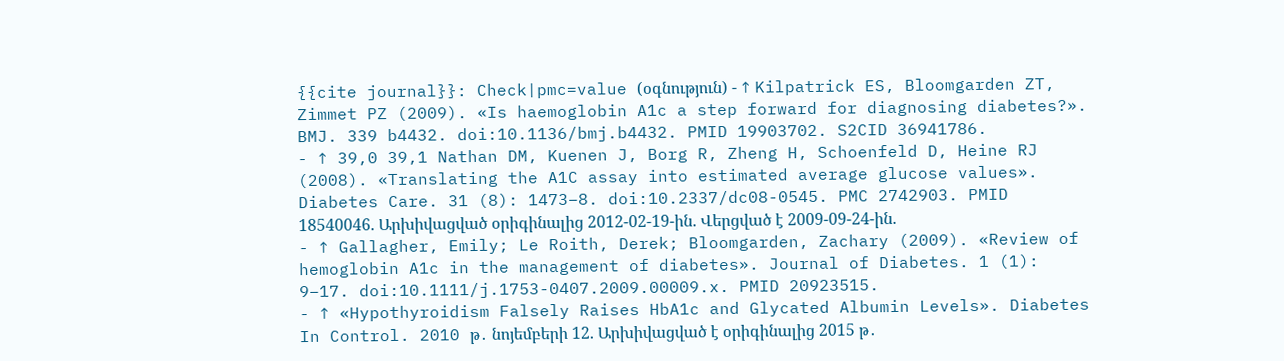{{cite journal}}: Check|pmc=value (օգնություն) - ↑ Kilpatrick ES, Bloomgarden ZT, Zimmet PZ (2009). «Is haemoglobin A1c a step forward for diagnosing diabetes?». BMJ. 339 b4432. doi:10.1136/bmj.b4432. PMID 19903702. S2CID 36941786.
- ↑ 39,0 39,1 Nathan DM, Kuenen J, Borg R, Zheng H, Schoenfeld D, Heine RJ (2008). «Translating the A1C assay into estimated average glucose values». Diabetes Care. 31 (8): 1473–8. doi:10.2337/dc08-0545. PMC 2742903. PMID 18540046. Արխիվացված օրիգինալից 2012-02-19-ին. Վերցված է 2009-09-24-ին.
- ↑ Gallagher, Emily; Le Roith, Derek; Bloomgarden, Zachary (2009). «Review of hemoglobin A1c in the management of diabetes». Journal of Diabetes. 1 (1): 9–17. doi:10.1111/j.1753-0407.2009.00009.x. PMID 20923515.
- ↑ «Hypothyroidism Falsely Raises HbA1c and Glycated Albumin Levels». Diabetes In Control. 2010 թ․ նոյեմբերի 12. Արխիվացված է օրիգինալից 2015 թ․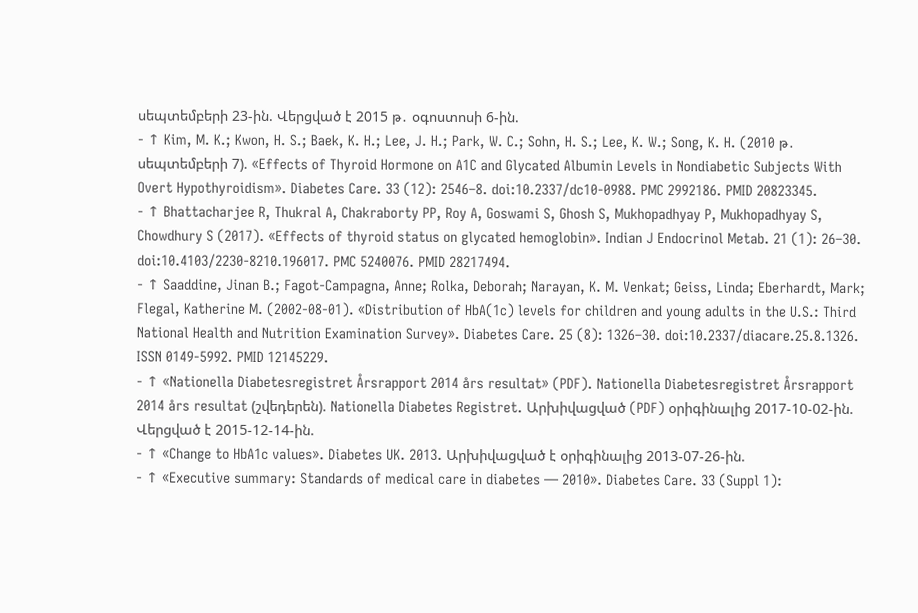սեպտեմբերի 23-ին. Վերցված է 2015 թ․ օգոստոսի 6-ին.
- ↑ Kim, M. K.; Kwon, H. S.; Baek, K. H.; Lee, J. H.; Park, W. C.; Sohn, H. S.; Lee, K. W.; Song, K. H. (2010 թ․ սեպտեմբերի 7). «Effects of Thyroid Hormone on A1C and Glycated Albumin Levels in Nondiabetic Subjects With Overt Hypothyroidism». Diabetes Care. 33 (12): 2546–8. doi:10.2337/dc10-0988. PMC 2992186. PMID 20823345.
- ↑ Bhattacharjee R, Thukral A, Chakraborty PP, Roy A, Goswami S, Ghosh S, Mukhopadhyay P, Mukhopadhyay S, Chowdhury S (2017). «Effects of thyroid status on glycated hemoglobin». Indian J Endocrinol Metab. 21 (1): 26–30. doi:10.4103/2230-8210.196017. PMC 5240076. PMID 28217494.
- ↑ Saaddine, Jinan B.; Fagot-Campagna, Anne; Rolka, Deborah; Narayan, K. M. Venkat; Geiss, Linda; Eberhardt, Mark; Flegal, Katherine M. (2002-08-01). «Distribution of HbA(1c) levels for children and young adults in the U.S.: Third National Health and Nutrition Examination Survey». Diabetes Care. 25 (8): 1326–30. doi:10.2337/diacare.25.8.1326. ISSN 0149-5992. PMID 12145229.
- ↑ «Nationella Diabetesregistret Årsrapport 2014 års resultat» (PDF). Nationella Diabetesregistret Årsrapport 2014 års resultat (շվեդերեն). Nationella Diabetes Registret. Արխիվացված (PDF) օրիգինալից 2017-10-02-ին. Վերցված է 2015-12-14-ին.
- ↑ «Change to HbA1c values». Diabetes UK. 2013. Արխիվացված է օրիգինալից 2013-07-26-ին.
- ↑ «Executive summary: Standards of medical care in diabetes — 2010». Diabetes Care. 33 (Suppl 1):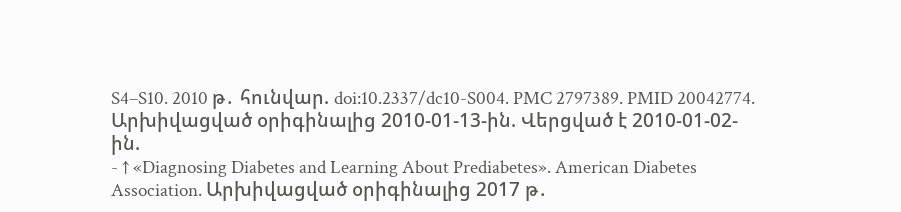S4–S10. 2010 թ․ հունվար. doi:10.2337/dc10-S004. PMC 2797389. PMID 20042774. Արխիվացված օրիգինալից 2010-01-13-ին. Վերցված է 2010-01-02-ին.
- ↑ «Diagnosing Diabetes and Learning About Prediabetes». American Diabetes Association. Արխիվացված օրիգինալից 2017 թ․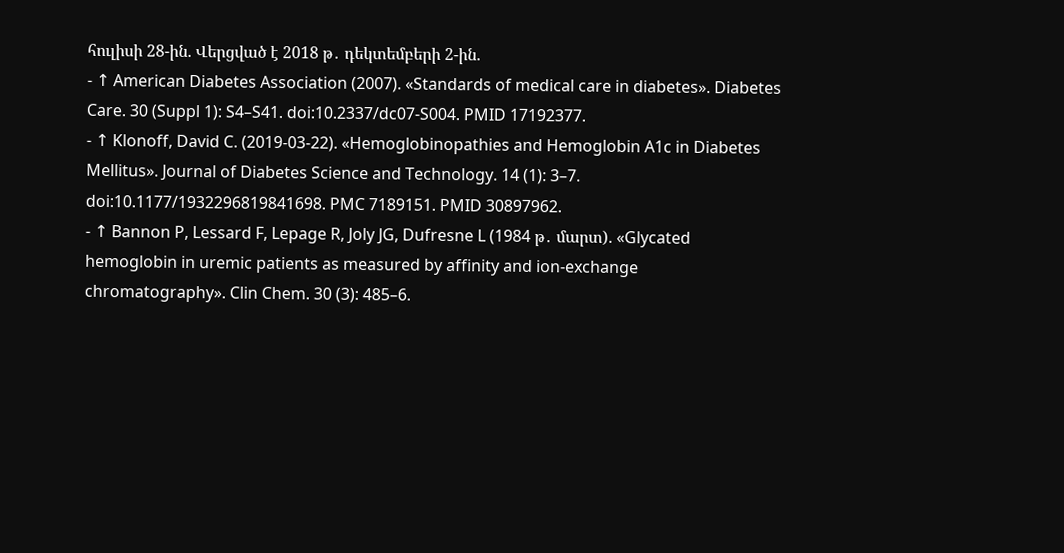հուլիսի 28-ին. Վերցված է 2018 թ․ դեկտեմբերի 2-ին.
- ↑ American Diabetes Association (2007). «Standards of medical care in diabetes». Diabetes Care. 30 (Suppl 1): S4–S41. doi:10.2337/dc07-S004. PMID 17192377.
- ↑ Klonoff, David C. (2019-03-22). «Hemoglobinopathies and Hemoglobin A1c in Diabetes Mellitus». Journal of Diabetes Science and Technology. 14 (1): 3–7. doi:10.1177/1932296819841698. PMC 7189151. PMID 30897962.
- ↑ Bannon P, Lessard F, Lepage R, Joly JG, Dufresne L (1984 թ․ մարտ). «Glycated hemoglobin in uremic patients as measured by affinity and ion-exchange chromatography». Clin Chem. 30 (3): 485–6.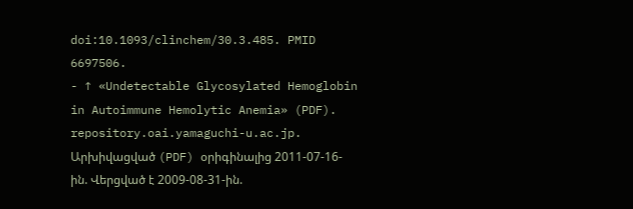doi:10.1093/clinchem/30.3.485. PMID 6697506.
- ↑ «Undetectable Glycosylated Hemoglobin in Autoimmune Hemolytic Anemia» (PDF). repository.oai.yamaguchi-u.ac.jp. Արխիվացված (PDF) օրիգինալից 2011-07-16-ին. Վերցված է 2009-08-31-ին.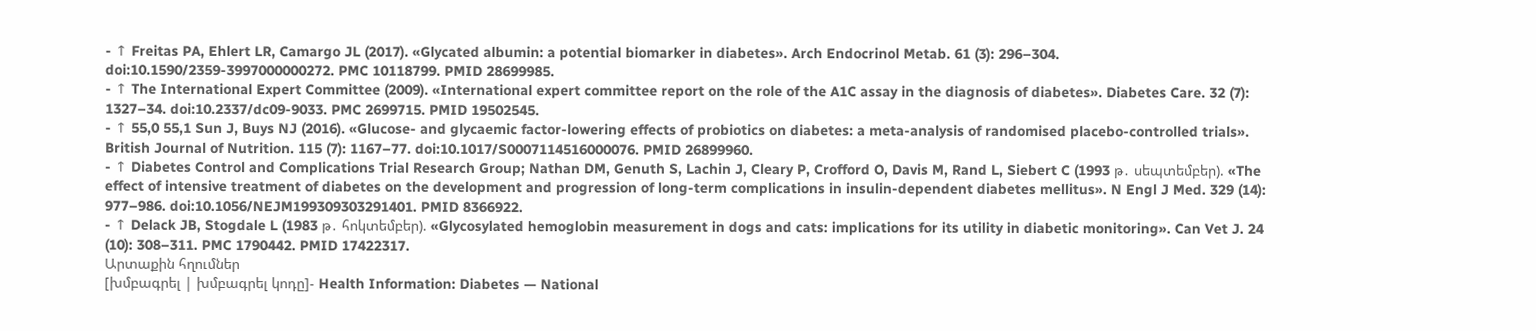- ↑ Freitas PA, Ehlert LR, Camargo JL (2017). «Glycated albumin: a potential biomarker in diabetes». Arch Endocrinol Metab. 61 (3): 296–304. doi:10.1590/2359-3997000000272. PMC 10118799. PMID 28699985.
- ↑ The International Expert Committee (2009). «International expert committee report on the role of the A1C assay in the diagnosis of diabetes». Diabetes Care. 32 (7): 1327–34. doi:10.2337/dc09-9033. PMC 2699715. PMID 19502545.
- ↑ 55,0 55,1 Sun J, Buys NJ (2016). «Glucose- and glycaemic factor-lowering effects of probiotics on diabetes: a meta-analysis of randomised placebo-controlled trials». British Journal of Nutrition. 115 (7): 1167–77. doi:10.1017/S0007114516000076. PMID 26899960.
- ↑ Diabetes Control and Complications Trial Research Group; Nathan DM, Genuth S, Lachin J, Cleary P, Crofford O, Davis M, Rand L, Siebert C (1993 թ․ սեպտեմբեր). «The effect of intensive treatment of diabetes on the development and progression of long-term complications in insulin-dependent diabetes mellitus». N Engl J Med. 329 (14): 977–986. doi:10.1056/NEJM199309303291401. PMID 8366922.
- ↑ Delack JB, Stogdale L (1983 թ․ հոկտեմբեր). «Glycosylated hemoglobin measurement in dogs and cats: implications for its utility in diabetic monitoring». Can Vet J. 24 (10): 308–311. PMC 1790442. PMID 17422317.
Արտաքին հղումներ
[խմբագրել | խմբագրել կոդը]- Health Information: Diabetes — National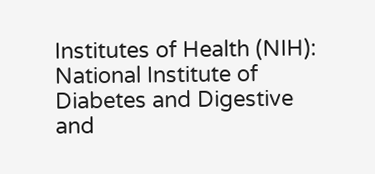Institutes of Health (NIH): National Institute of Diabetes and Digestive and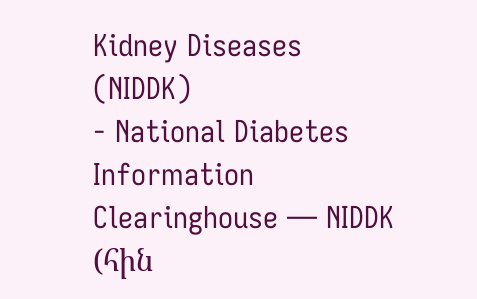Kidney Diseases (NIDDK)
- National Diabetes Information Clearinghouse — NIDDK (հին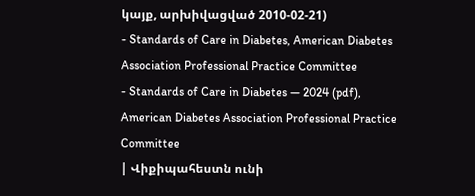կայք, արխիվացված 2010-02-21)
- Standards of Care in Diabetes, American Diabetes Association Professional Practice Committee
- Standards of Care in Diabetes — 2024 (pdf), American Diabetes Association Professional Practice Committee
| Վիքիպահեստն ունի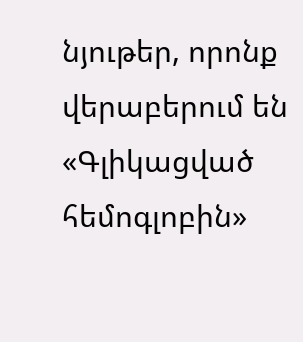նյութեր, որոնք վերաբերում են «Գլիկացված հեմոգլոբին»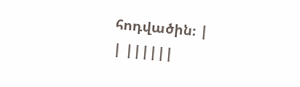հոդվածին։ |
| ||||||